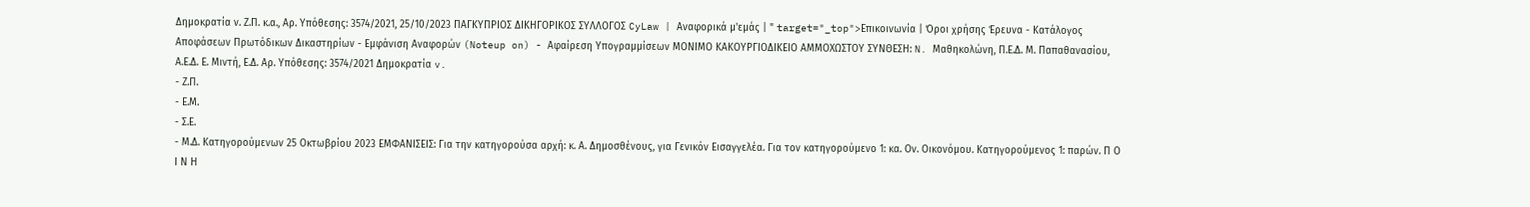Δημοκρατία ν. Ζ.Π. κ.α., Αρ. Υπόθεσης: 3574/2021, 25/10/2023 ΠΑΓΚΥΠΡΙΟΣ ΔΙΚΗΓΟΡΙΚΟΣ ΣΥΛΛΟΓΟΣ CyLaw | Αναφορικά μ'εμάς | " target="_top">Επικοινωνία | Όροι χρήσης Έρευνα - Κατάλογος Αποφάσεων Πρωτόδικων Δικαστηρίων - Εμφάνιση Αναφορών (Noteup on) - Αφαίρεση Υπογραμμίσεων ΜΟΝΙΜΟ ΚΑΚΟΥΡΓΙΟΔΙΚΕΙΟ ΑΜΜΟΧΩΣΤΟΥ ΣΥΝΘΕΣΗ: N. Μαθηκολώνη, Π.Ε.Δ. Μ. Παπαθανασίου, Α.Ε.Δ. Ε. Μιντή, Ε.Δ. Αρ. Υπόθεσης: 3574/2021 Δημοκρατία v.
- Ζ.Π.
- Ε.Μ.
- Σ.Ε.
- Μ.Δ. Κατηγορούμενων 25 Οκτωβρίου 2023 ΕΜΦΑΝΙΣΕΙΣ: Για την κατηγορούσα αρχή: κ. Α. Δημοσθένους, για Γενικόν Εισαγγελέα. Για τον κατηγορούμενο 1: κα. Ον. Οικονόμου. Κατηγορούμενος 1: παρών. Π Ο Ι Ν Η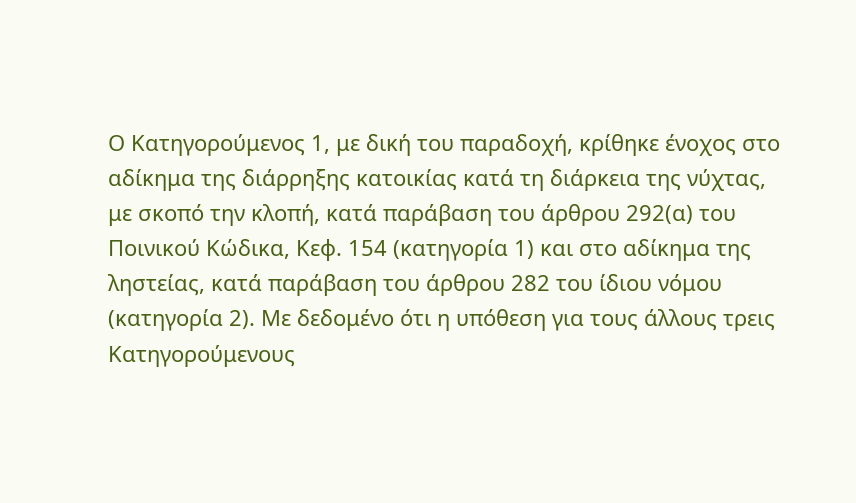Ο Kατηγορούμενος 1, με δική του παραδοχή, κρίθηκε ένοχος στο αδίκημα της διάρρηξης κατοικίας κατά τη διάρκεια της νύχτας, με σκοπό την κλοπή, κατά παράβαση του άρθρου 292(α) του Ποινικού Κώδικα, Κεφ. 154 (κατηγορία 1) και στο αδίκημα της ληστείας, κατά παράβαση του άρθρου 282 του ίδιου νόμου (κατηγορία 2). Με δεδομένο ότι η υπόθεση για τους άλλους τρεις Kατηγορούμενους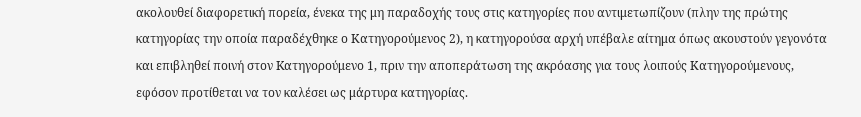ακολουθεί διαφορετική πορεία, ένεκα της μη παραδοχής τους στις κατηγορίες που αντιμετωπίζουν (πλην της πρώτης κατηγορίας την οποία παραδέχθηκε ο Κατηγορούμενος 2), η κατηγορούσα αρχή υπέβαλε αίτημα όπως ακουστούν γεγονότα και επιβληθεί ποινή στον Kατηγορούμενο 1, πριν την αποπεράτωση της ακρόασης για τους λοιπούς Κατηγορούμενους, εφόσον προτίθεται να τον καλέσει ως μάρτυρα κατηγορίας.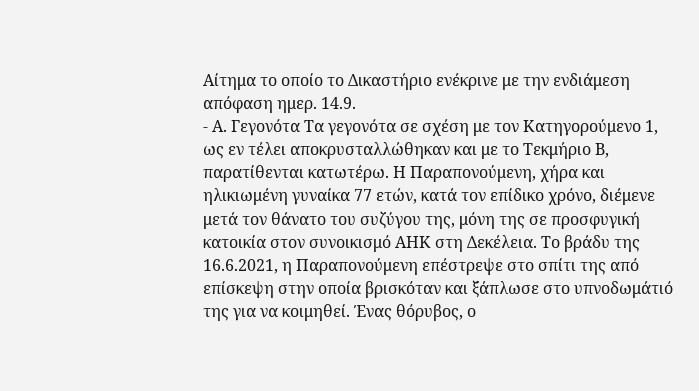Αίτημα το οποίο το Δικαστήριο ενέκρινε με την ενδιάμεση απόφαση ημερ. 14.9.
- Α. Γεγονότα Τα γεγονότα σε σχέση με τον Κατηγορούμενο 1, ως εν τέλει αποκρυσταλλώθηκαν και με το Τεκμήριο Β, παρατίθενται κατωτέρω. Η Παραπονούμενη, χήρα και ηλικιωμένη γυναίκα 77 ετών, κατά τον επίδικο χρόνο, διέμενε μετά τον θάνατο του συζύγου της, μόνη της σε προσφυγική κατοικία στον συνοικισμό ΑΗΚ στη Δεκέλεια. Το βράδυ της 16.6.2021, η Παραπονούμενη επέστρεψε στο σπίτι της από επίσκεψη στην οποία βρισκόταν και ξάπλωσε στο υπνοδωμάτιό της για να κοιμηθεί. Ένας θόρυβος, ο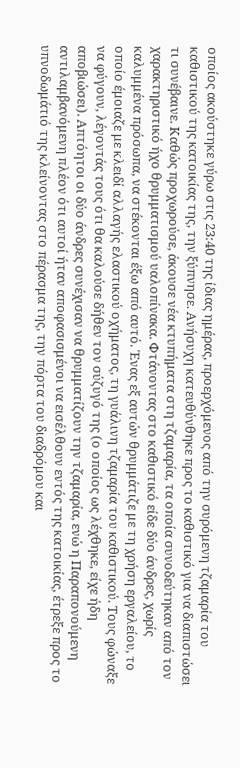οποίος ακούστηκε γύρω στις 23:40 της ίδιας ημέρας, προερχόμενος από την συρόμενη τζαμαρία του καθιστικού της κατοικίας της, την ξύπνησε. Ανήσυχη κατευθύνθηκε προς το καθιστικό για να διαπιστώσει τι συνέβαινε. Καθώς προχωρούσε, άκουσε νέα κτυπήματα στη τζαμαρία, τα οποία συνοδεύτηκαν από τον χαρακτηριστικό ήχο θρυμματισμού υαλοπίνακα. Φτάνοντας στο καθιστικό είδε δύο άνδρες, χωρίς καλυμμένα πρόσωπα, να στέκονται έξω από αυτό. Ένας εξ αυτών θρυμμάτιζε με τη χρήση εργαλείου, το οποίο έμοιαζε με κλειδί αλλαγής ελαστικού οχήματος, τη γυάλινη τζαμαρία του καθιστικού. Τους φώναξε να φύγουν, λέγοντάς τους ότι θα καλούσε δήθεν τον σύζυγό της (ο οποίος ως λέχθηκε, είχε ήδη αποβιώσει). Απτόητοι οι δύο άνδρες συνέχισαν να θρυμματίζουν την τζαμαρία, ενώ η Παραπονούμενη αντιλαμβανόμενη πλέον ότι αυτοί ήταν αποφασισμένοι να εισέλθουν εντός της κατοικίας, έτρεξε προς το υπνοδωμάτιό της κλείνοντας στο πέρασμα της, την πόρτα του διαδρόμου και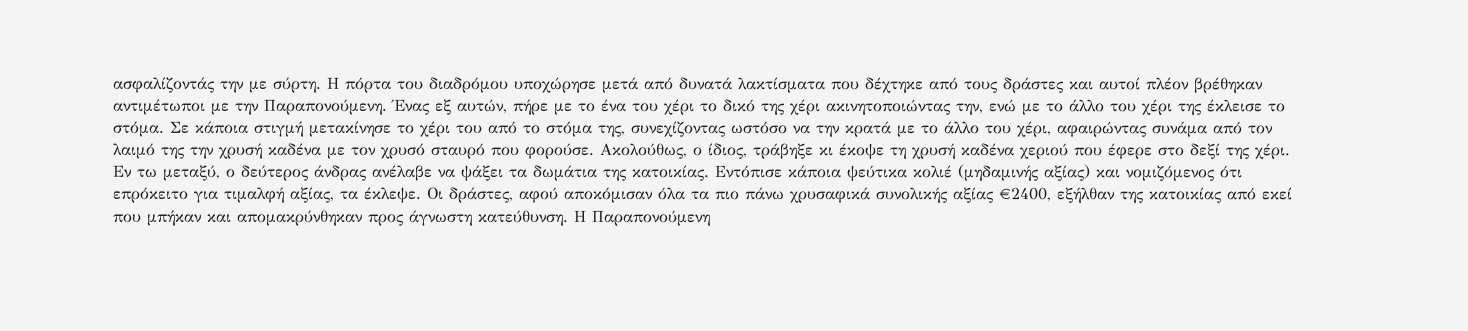ασφαλίζοντάς την με σύρτη. Η πόρτα του διαδρόμου υποχώρησε μετά από δυνατά λακτίσματα που δέχτηκε από τους δράστες και αυτοί πλέον βρέθηκαν αντιμέτωποι με την Παραπονούμενη. Ένας εξ αυτών, πήρε με το ένα του χέρι το δικό της χέρι ακινητοποιώντας την, ενώ με το άλλο του χέρι της έκλεισε το στόμα. Σε κάποια στιγμή μετακίνησε το χέρι του από το στόμα της, συνεχίζοντας ωστόσο να την κρατά με το άλλο του χέρι, αφαιρώντας συνάμα από τον λαιμό της την χρυσή καδένα με τον χρυσό σταυρό που φορούσε. Ακολούθως, ο ίδιος, τράβηξε κι έκοψε τη χρυσή καδένα χεριού που έφερε στο δεξί της χέρι. Εν τω μεταξύ, ο δεύτερος άνδρας ανέλαβε να ψάξει τα δωμάτια της κατοικίας. Εντόπισε κάποια ψεύτικα κολιέ (μηδαμινής αξίας) και νομιζόμενος ότι επρόκειτο για τιμαλφή αξίας, τα έκλεψε. Οι δράστες, αφού αποκόμισαν όλα τα πιο πάνω χρυσαφικά συνολικής αξίας €2400, εξήλθαν της κατοικίας από εκεί που μπήκαν και απομακρύνθηκαν προς άγνωστη κατεύθυνση. Η Παραπονούμενη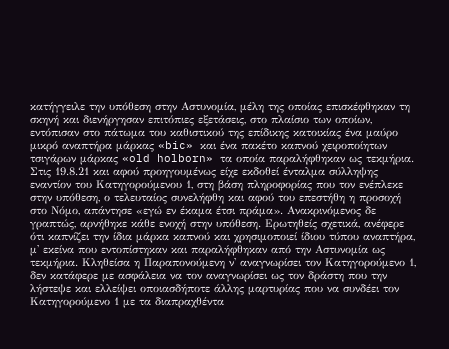κατήγγειλε την υπόθεση στην Αστυνομία, μέλη της οποίας επισκέφθηκαν τη σκηνή και διενήργησαν επιτόπιες εξετάσεις, στο πλαίσιο των οποίων, εντόπισαν στο πάτωμα του καθιστικού της επίδικης κατοικίας ένα μαύρο μικρό αναπτήρα μάρκας «bic» και ένα πακέτο καπνού χειροποίητων τσιγάρων μάρκας «old holborn» τα οποία παραλήφθηκαν ως τεκμήρια. Στις 19.8.21 και αφού προηγουμένως είχε εκδοθεί ένταλμα σύλληψης εναντίον του Κατηγορούμενου 1, στη βάση πληροφορίας που τον ενέπλεκε στην υπόθεση, ο τελευταίος συνελήφθη και αφού του επεστήθη η προσοχή στο Νόμο, απάντησε «εγώ εν έκαμα έτσι πράμα». Ανακρινόμενος δε γραπτώς, αρνήθηκε κάθε ενοχή στην υπόθεση. Ερωτηθείς σχετικά, ανέφερε ότι καπνίζει την ίδια μάρκα καπνού και χρησιμοποιεί ίδιου τύπου αναπτήρα, μ' εκείνα που εντοπίστηκαν και παραλήφθηκαν από την Αστυνομία ως τεκμήρια. Κληθείσα η Παραπονούμενη ν' αναγνωρίσει τον Κατηγορούμενο 1, δεν κατάφερε με ασφάλεια να τον αναγνωρίσει ως τον δράστη που την λήστεψε και ελλείψει οποιασδήποτε άλλης μαρτυρίας που να συνδέει τον Κατηγορούμενο 1 με τα διαπραχθέντα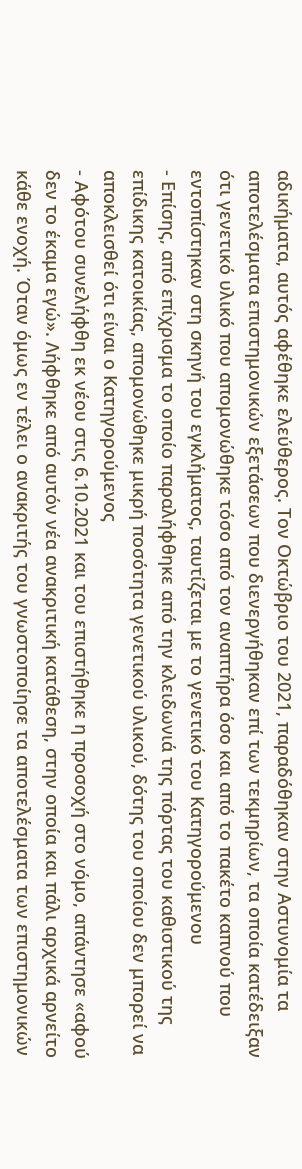αδικήματα, αυτός αφέθηκε ελεύθερος. Tον Οκτώβριο του 2021, παραδόθηκαν στην Αστυνομία τα αποτελέσματα επιστημονικών εξετάσεων που διενεργήθηκαν επί των τεκμηρίων, τα οποία κατέδειξαν ότι γενετικό υλικό που απομονώθηκε τόσο από τον αναπτήρα όσο και από το πακέτο καπνού που εντοπίστηκαν στη σκηνή του εγκλήματος, ταυτίζεται με το γενετικό του Κατηγορούμενου
- Επίσης, από επίχρισμα το οποίο παραλήφθηκε από την κλειδωνιά της πόρτας του καθιστικού της επίδικης κατοικίας, απομονώθηκε μικρή ποσότητα γενετικού υλικού, δότης του οποίου δεν μπορεί να αποκλεισθεί ότι είναι ο Κατηγορούμενος
- Αφότου συνελήφθη εκ νέου στις 6.10.2021 και του επιστήθηκε η προσοχή στο νόμο, απάντησε «αφού δεν το έκαμα εγώ». Λήφθηκε από αυτόν νέα ανακριτική κατάθεση, στην οποία και πάλι αρχικά αρνείτο κάθε ενοχή. Όταν όμως εν τέλει ο ανακριτής του γνωστοποίησε τα αποτελέσματα των επιστημονικών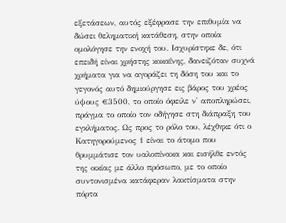εξετάσεων, αυτός εξέφρασε την επιθυμία να δώσει θεληματική κατάθεση, στην οποία ομολόγησε την ενοχή του. Ισχυρίστηκε δε, ότι επειδή είναι χρήστης κοκαΐνης, δανειζόταν συχνά χρήματα για να αγοράζει τη δόση του και το γεγονός αυτό δημιούργησε εις βάρος του χρέος ύψους €3500, το οποίο όφειλε ν' αποπληρώσει, πράγμα το οποίο τον οδήγησε στη διάπραξη του εγκλήματος. Ως προς το ρόλο του, λέχθηκε ότι ο Κατηγορούμενος 1 είναι το άτομο που θρυμμάτισε τον υαλοπίνακα και εισήλθε εντός της οικίας με άλλο πρόσωπο, με το οποίο συντονισμένα κατάφεραν λακτίσματα στην πόρτα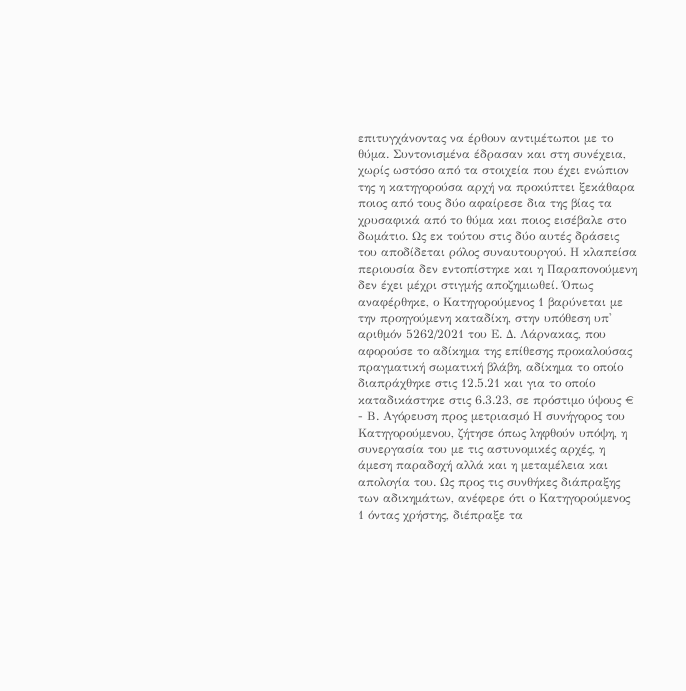επιτυγχάνοντας να έρθουν αντιμέτωποι με το θύμα. Συντονισμένα έδρασαν και στη συνέχεια, χωρίς ωστόσο από τα στοιχεία που έχει ενώπιον της η κατηγορούσα αρχή να προκύπτει ξεκάθαρα ποιος από τους δύο αφαίρεσε δια της βίας τα χρυσαφικά από το θύμα και ποιος εισέβαλε στο δωμάτιο. Ως εκ τούτου στις δύο αυτές δράσεις του αποδίδεται ρόλος συναυτουργού. Η κλαπείσα περιουσία δεν εντοπίστηκε και η Παραπονούμενη δεν έχει μέχρι στιγμής αποζημιωθεί. Όπως αναφέρθηκε, ο Κατηγορούμενος 1 βαρύνεται με την προηγούμενη καταδίκη, στην υπόθεση υπ' αριθμόν 5262/2021 του Ε. Δ. Λάρνακας, που αφορούσε το αδίκημα της επίθεσης προκαλούσας πραγματική σωματική βλάβη, αδίκημα το οποίο διαπράχθηκε στις 12.5.21 και για το οποίο καταδικάστηκε στις 6.3.23, σε πρόστιμο ύψους €
- Β. Αγόρευση προς μετριασμό Η συνήγορος του Κατηγορούμενου, ζήτησε όπως ληφθούν υπόψη, η συνεργασία του με τις αστυνομικές αρχές, η άμεση παραδοχή αλλά και η μεταμέλεια και απολογία του. Ως προς τις συνθήκες διάπραξης των αδικημάτων, ανέφερε ότι ο Κατηγορούμενος 1 όντας χρήστης, διέπραξε τα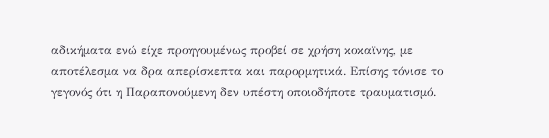αδικήματα ενώ είχε προηγουμένως προβεί σε χρήση κοκαϊνης, με αποτέλεσμα να δρα απερίσκεπτα και παρορμητικά. Επίσης τόνισε το γεγονός ότι η Παραπονούμενη δεν υπέστη οποιοδήποτε τραυματισμό.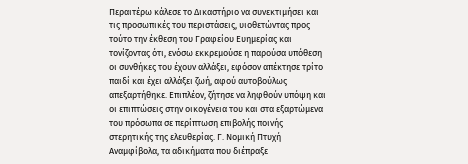Περαιτέρω κάλεσε το Δικαστήριο να συνεκτιμήσει και τις προσωπικές του περιστάσεις, υιοθετώντας προς τούτο την έκθεση του Γραφείου Ευημερίας και τονίζοντας ότι, ενόσω εκκρεμούσε η παρούσα υπόθεση οι συνθήκες του έχουν αλλάξει, εφόσον απέκτησε τρίτο παιδί και έχει αλλάξει ζωή, αφού αυτοβούλως απεξαρτήθηκε. Επιπλέον, ζήτησε να ληφθούν υπόψη και οι επιπτώσεις στην οικογένεια του και στα εξαρτώμενα του πρόσωπα σε περίπτωση επιβολής ποινής στερητικής της ελευθερίας. Γ. Νομική Πτυχή Αναμφίβολα, τα αδικήματα που διέπραξε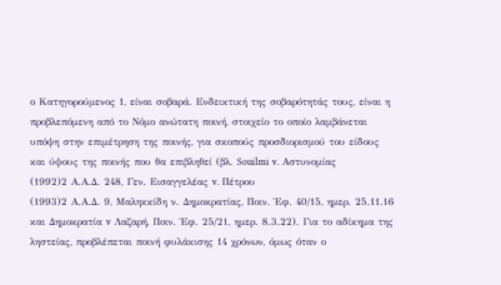ο Κατηγορούμενος 1, είναι σοβαρά. Ενδεικτική της σοβαρότητάς τους, είναι η προβλεπόμενη από το Νόμο ανώτατη ποινή, στοιχείο το οποίο λαμβάνεται υπόψη στην επιμέτρηση της ποινής, για σκοπούς προσδιορισμού του είδους και ύψους της ποινής που θα επιβληθεί (βλ. Souilmi v. Αστυνομίας
(1992)2 Α.Α.Δ. 248, Γεν. Εισαγγελέας v. Πέτρου
(1993)2 Α.Α.Δ. 9, Μαληκκίδη ν. Δημοκρατίας, Ποιν. Έφ. 40/15, ημερ. 25.11.16 και Δημοκρατία v Λαζαρή, Ποιν. Έφ. 25/21, ημερ. 8.3.22). Για το αδίκημα της ληστείας, προβλέπεται ποινή φυλάκισης 14 χρόνων, όμως όταν ο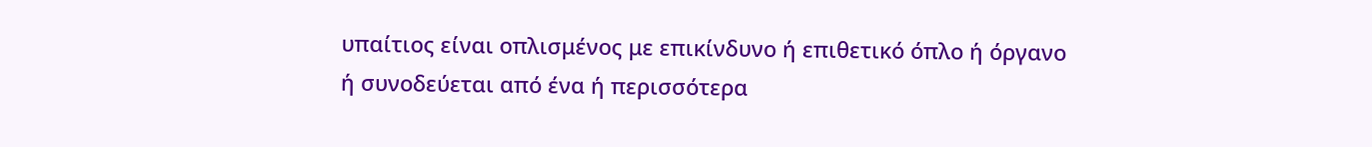υπαίτιος είναι οπλισμένος με επικίνδυνο ή επιθετικό όπλο ή όργανο ή συνοδεύεται από ένα ή περισσότερα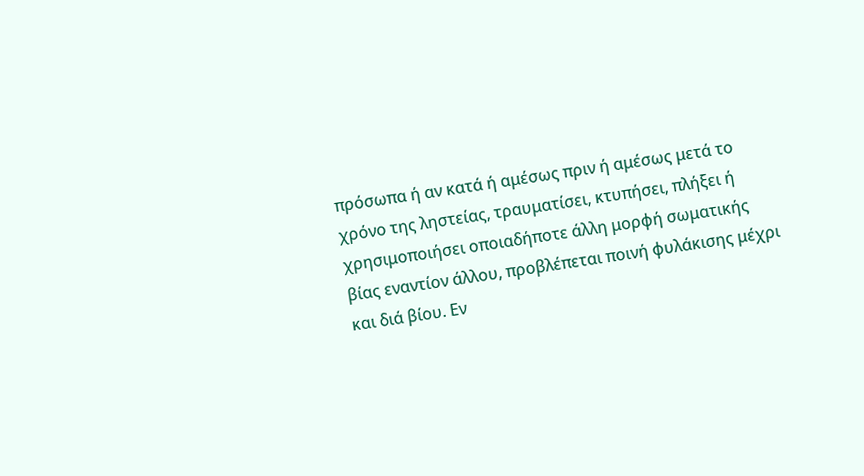πρόσωπα ή αν κατά ή αμέσως πριν ή αμέσως μετά το χρόνο της ληστείας, τραυματίσει, κτυπήσει, πλήξει ή χρησιμοποιήσει οποιαδήποτε άλλη μορφή σωματικής βίας εναντίον άλλου, προβλέπεται ποινή φυλάκισης μέχρι και διά βίου. Εν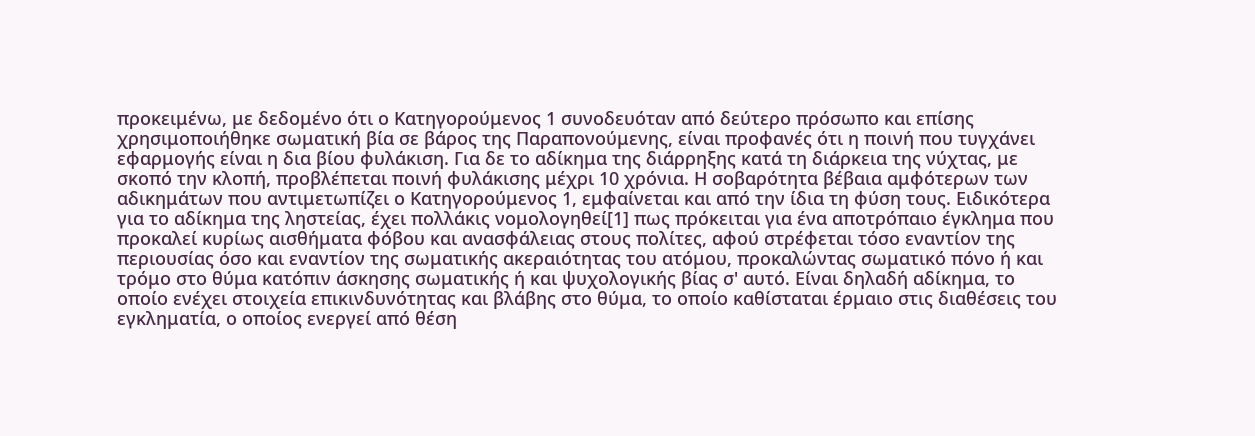προκειμένω, με δεδομένο ότι ο Κατηγορούμενος 1 συνοδευόταν από δεύτερο πρόσωπο και επίσης χρησιμοποιήθηκε σωματική βία σε βάρος της Παραπονούμενης, είναι προφανές ότι η ποινή που τυγχάνει εφαρμογής είναι η δια βίου φυλάκιση. Για δε το αδίκημα της διάρρηξης κατά τη διάρκεια της νύχτας, με σκοπό την κλοπή, προβλέπεται ποινή φυλάκισης μέχρι 10 χρόνια. Η σοβαρότητα βέβαια αμφότερων των αδικημάτων που αντιμετωπίζει ο Κατηγορούμενος 1, εμφαίνεται και από την ίδια τη φύση τους. Ειδικότερα για το αδίκημα της ληστείας, έχει πολλάκις νομολογηθεί[1] πως πρόκειται για ένα αποτρόπαιο έγκλημα που προκαλεί κυρίως αισθήματα φόβου και ανασφάλειας στους πολίτες, αφού στρέφεται τόσο εναντίον της περιουσίας όσο και εναντίον της σωματικής ακεραιότητας του ατόμου, προκαλώντας σωματικό πόνο ή και τρόμο στο θύμα κατόπιν άσκησης σωματικής ή και ψυχολογικής βίας σ' αυτό. Είναι δηλαδή αδίκημα, το οποίο ενέχει στοιχεία επικινδυνότητας και βλάβης στο θύμα, το οποίο καθίσταται έρμαιο στις διαθέσεις του εγκληματία, ο οποίος ενεργεί από θέση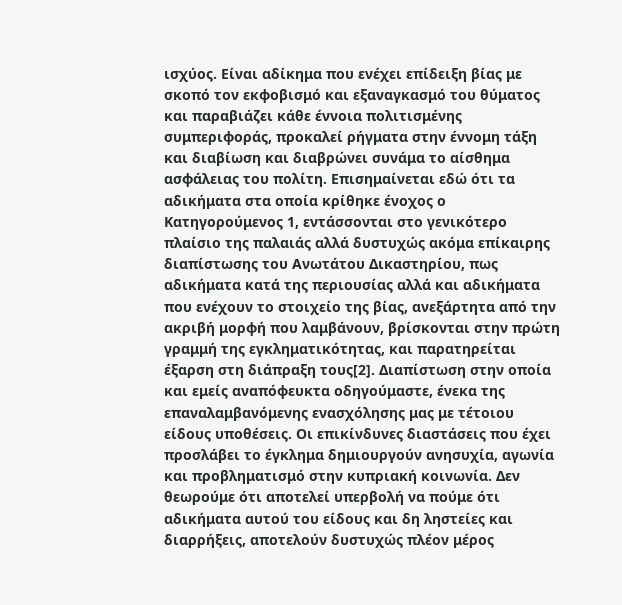ισχύος. Είναι αδίκημα που ενέχει επίδειξη βίας με σκοπό τον εκφοβισμό και εξαναγκασμό του θύματος και παραβιάζει κάθε έννοια πολιτισμένης συμπεριφοράς, προκαλεί ρήγματα στην έννομη τάξη και διαβίωση και διαβρώνει συνάμα το αίσθημα ασφάλειας του πολίτη. Επισημαίνεται εδώ ότι τα αδικήματα στα οποία κρίθηκε ένοχος ο Κατηγορούμενος 1, εντάσσονται στο γενικότερο πλαίσιο της παλαιάς αλλά δυστυχώς ακόμα επίκαιρης διαπίστωσης του Ανωτάτου Δικαστηρίου, πως αδικήματα κατά της περιουσίας αλλά και αδικήματα που ενέχουν το στοιχείο της βίας, ανεξάρτητα από την ακριβή μορφή που λαμβάνουν, βρίσκονται στην πρώτη γραμμή της εγκληματικότητας, και παρατηρείται έξαρση στη διάπραξη τους[2]. Διαπίστωση στην οποία και εμείς αναπόφευκτα οδηγούμαστε, ένεκα της επαναλαμβανόμενης ενασχόλησης μας με τέτοιου είδους υποθέσεις. Οι επικίνδυνες διαστάσεις που έχει προσλάβει το έγκλημα δημιουργούν ανησυχία, αγωνία και προβληματισμό στην κυπριακή κοινωνία. Δεν θεωρούμε ότι αποτελεί υπερβολή να πούμε ότι αδικήματα αυτού του είδους και δη ληστείες και διαρρήξεις, αποτελούν δυστυχώς πλέον μέρος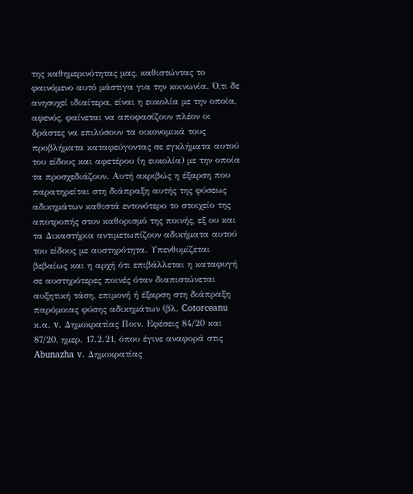της καθημερινότητας μας, καθιστώντας το φαινόμενο αυτό μάστιγα για την κοινωνία. Ό,τι δε ανησυχεί ιδιαίτερα, είναι η ευκολία με την οποία, αφενός, φαίνεται να αποφασίζουν πλέον οι δράστες να επιλύσουν τα οικονομικά τους προβλήματα καταφεύγοντας σε εγκλήματα αυτού του είδους και αφετέρου (η ευκολία) με την οποία τα προσχεδιάζουν. Αυτή ακριβώς η έξαρση που παρατηρείται στη διάπραξη αυτής της φύσεως αδικημάτων καθιστά εντονότερο το στοιχείο της αποτροπής στον καθορισμό της ποινής, εξ ου και τα Δικαστήρια αντιμετωπίζουν αδικήματα αυτού του είδους με αυστηρότητα. Υπενθυμίζεται βεβαίως και η αρχή ότι επιβάλλεται η καταφυγή σε αυστηρότερες ποινές όταν διαπιστώνεται αυξητική τάση, επιμονή ή έξαρση στη διάπραξη παρόμοιας φύσης αδικημάτων (βλ. Cotorceanu κ.α. v. Δημοκρατίας Ποιν. Εφέσεις 84/20 και 87/20, ημερ. 17.2.21, όπου έγινε αναφορά στις Abunazha v. Δημοκρατίας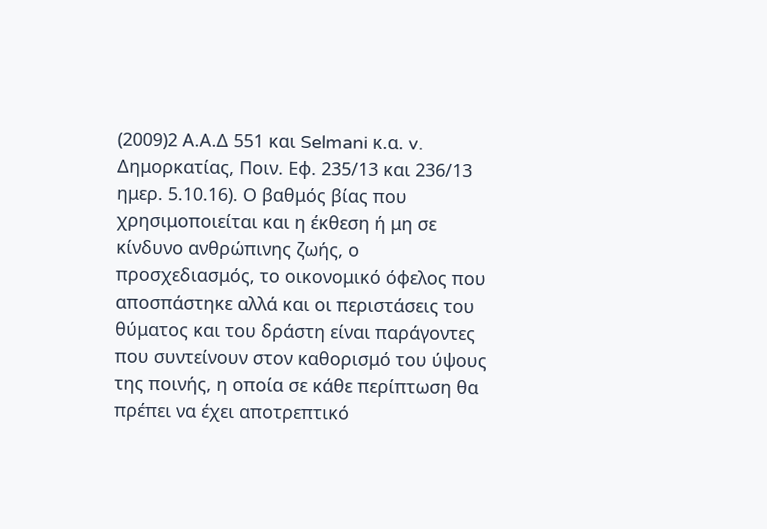(2009)2 Α.Α.Δ 551 και Selmani κ.α. v. Δημορκατίας, Ποιν. Εφ. 235/13 και 236/13 ημερ. 5.10.16). Ο βαθμός βίας που χρησιμοποιείται και η έκθεση ή μη σε κίνδυνο ανθρώπινης ζωής, ο προσχεδιασμός, το οικονομικό όφελος που αποσπάστηκε αλλά και οι περιστάσεις του θύματος και του δράστη είναι παράγοντες που συντείνουν στον καθορισμό του ύψους της ποινής, η οποία σε κάθε περίπτωση θα πρέπει να έχει αποτρεπτικό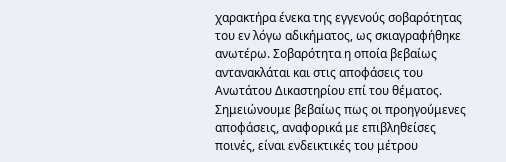χαρακτήρα ένεκα της εγγενούς σοβαρότητας του εν λόγω αδικήματος, ως σκιαγραφήθηκε ανωτέρω. Σοβαρότητα η οποία βεβαίως αντανακλάται και στις αποφάσεις του Ανωτάτου Δικαστηρίου επί του θέματος. Σημειώνουμε βεβαίως πως οι προηγούμενες αποφάσεις, αναφορικά με επιβληθείσες ποινές, είναι ενδεικτικές του μέτρου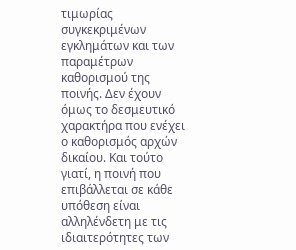τιμωρίας συγκεκριμένων εγκλημάτων και των παραμέτρων καθορισμού της ποινής. Δεν έχουν όμως το δεσμευτικό χαρακτήρα που ενέχει ο καθορισμός αρχών δικαίου. Και τούτο γιατί, η ποινή που επιβάλλεται σε κάθε υπόθεση είναι αλληλένδετη με τις ιδιαιτερότητες των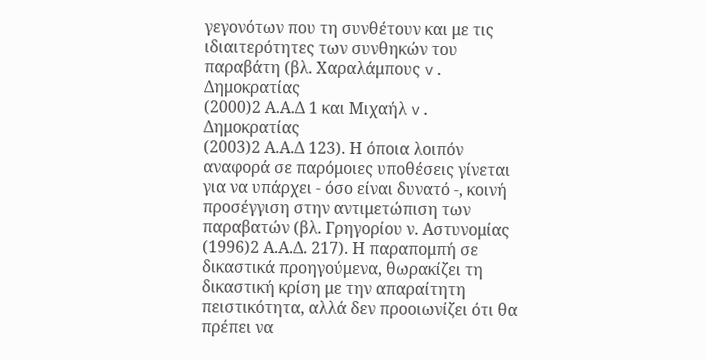γεγονότων που τη συνθέτουν και με τις ιδιαιτερότητες των συνθηκών του παραβάτη (βλ. Χαραλάμπους v. Δημοκρατίας
(2000)2 Α.Α.Δ 1 και Μιχαήλ v. Δημοκρατίας
(2003)2 Α.Α.Δ 123). Η όποια λοιπόν αναφορά σε παρόμοιες υποθέσεις γίνεται για να υπάρχει - όσο είναι δυνατό -, κοινή προσέγγιση στην αντιμετώπιση των παραβατών (βλ. Γρηγορίου ν. Αστυνομίας
(1996)2 Α.Α.Δ. 217). Η παραπομπή σε δικαστικά προηγούμενα, θωρακίζει τη δικαστική κρίση με την απαραίτητη πειστικότητα, αλλά δεν προοιωνίζει ότι θα πρέπει να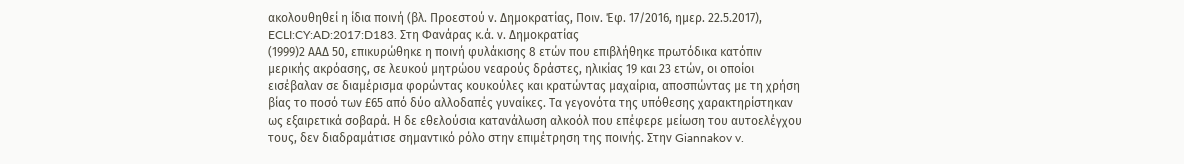ακολουθηθεί η ίδια ποινή (βλ. Προεστού ν. Δημοκρατίας, Ποιν. Έφ. 17/2016, ημερ. 22.5.2017), ECLI:CY:AD:2017:D183. Στη Φανάρας κ.ά. ν. Δημοκρατίας
(1999)2 ΑΑΔ 50, επικυρώθηκε η ποινή φυλάκισης 8 ετών που επιβλήθηκε πρωτόδικα κατόπιν μερικής ακρόασης, σε λευκού μητρώου νεαρούς δράστες, ηλικίας 19 και 23 ετών, οι οποίοι εισέβαλαν σε διαμέρισμα φορώντας κουκούλες και κρατώντας μαχαίρια, αποσπώντας με τη χρήση βίας το ποσό των £65 από δύο αλλοδαπές γυναίκες. Τα γεγονότα της υπόθεσης χαρακτηρίστηκαν ως εξαιρετικά σοβαρά. Η δε εθελούσια κατανάλωση αλκοόλ που επέφερε μείωση του αυτοελέγχου τους, δεν διαδραμάτισε σημαντικό ρόλο στην επιμέτρηση της ποινής. Στην Giannakov v.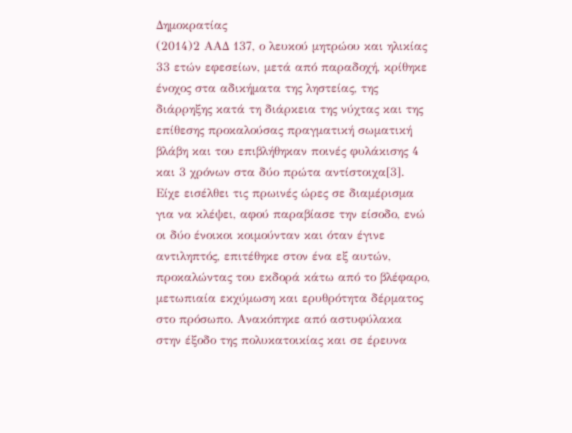Δημοκρατίας
(2014)2 ΑΑΔ 137, ο λευκού μητρώου και ηλικίας 33 ετών εφεσείων, μετά από παραδοχή, κρίθηκε ένοχος στα αδικήματα της ληστείας, της διάρρηξης κατά τη διάρκεια της νύχτας και της επίθεσης προκαλούσας πραγματική σωματική βλάβη και του επιβλήθηκαν ποινές φυλάκισης 4 και 3 χρόνων στα δύο πρώτα αντίστοιχα[3]. Είχε εισέλθει τις πρωινές ώρες σε διαμέρισμα για να κλέψει, αφού παραβίασε την είσοδο, ενώ οι δύο ένοικοι κοιμούνταν και όταν έγινε αντιληπτός, επιτέθηκε στον ένα εξ αυτών, προκαλώντας του εκδορά κάτω από το βλέφαρο, μετωπιαία εκχύμωση και ερυθρότητα δέρματος στο πρόσωπο. Ανακόπηκε από αστυφύλακα στην έξοδο της πολυκατοικίας και σε έρευνα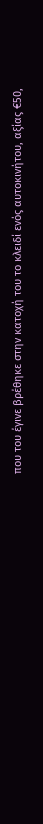που του έγινε βρέθηκε στην κατοχή του το κλειδί ενός αυτοκινήτου, αξίας €50,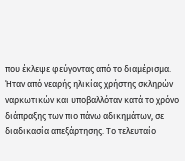που έκλεψε φεύγοντας από το διαμέρισμα. Ήταν από νεαρής ηλικίας χρήστης σκληρών ναρκωτικών και υποβαλλόταν κατά το χρόνο διάπραξης των πιο πάνω αδικημάτων, σε διαδικασία απεξάρτησης. Το τελευταίο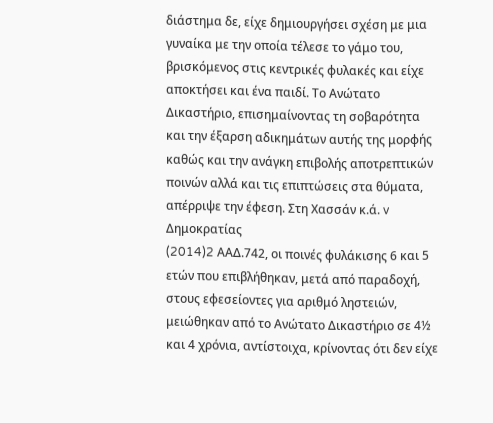διάστημα δε, είχε δημιουργήσει σχέση με μια γυναίκα με την οποία τέλεσε το γάμο του, βρισκόμενος στις κεντρικές φυλακές και είχε αποκτήσει και ένα παιδί. Το Ανώτατο Δικαστήριο, επισημαίνοντας τη σοβαρότητα και την έξαρση αδικημάτων αυτής της μορφής καθώς και την ανάγκη επιβολής αποτρεπτικών ποινών αλλά και τις επιπτώσεις στα θύματα, απέρριψε την έφεση. Στη Χασσάν κ.ά. v Δημοκρατίας
(2014)2 AAΔ.742, οι ποινές φυλάκισης 6 και 5 ετών που επιβλήθηκαν, μετά από παραδοχή, στους εφεσείοντες για αριθμό ληστειών, μειώθηκαν από το Ανώτατο Δικαστήριο σε 4½ και 4 χρόνια, αντίστοιχα, κρίνοντας ότι δεν είχε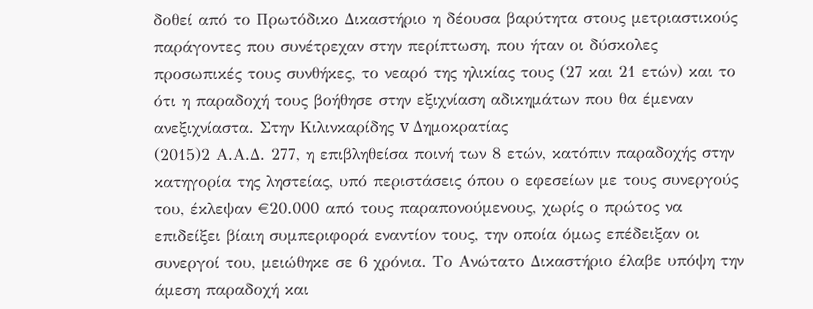δοθεί από το Πρωτόδικο Δικαστήριο η δέουσα βαρύτητα στους μετριαστικούς παράγοντες που συνέτρεχαν στην περίπτωση, που ήταν οι δύσκολες προσωπικές τους συνθήκες, το νεαρό της ηλικίας τους (27 και 21 ετών) και το ότι η παραδοχή τους βοήθησε στην εξιχνίαση αδικημάτων που θα έμεναν ανεξιχνίαστα. Στην Κιλινκαρίδης v Δημοκρατίας
(2015)2 Α.Α.Δ. 277, η επιβληθείσα ποινή των 8 ετών, κατόπιν παραδοχής στην κατηγορία της ληστείας, υπό περιστάσεις όπου ο εφεσείων με τους συνεργούς του, έκλεψαν €20.000 από τους παραπονούμενους, χωρίς ο πρώτος να επιδείξει βίαιη συμπεριφορά εναντίον τους, την οποία όμως επέδειξαν οι συνεργοί του, μειώθηκε σε 6 χρόνια. Tο Ανώτατο Δικαστήριο έλαβε υπόψη την άμεση παραδοχή και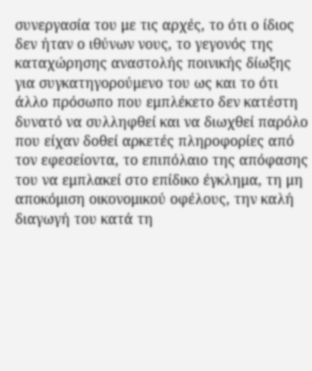συνεργασία του με τις αρχές, το ότι ο ίδιος δεν ήταν ο ιθύνων νους, το γεγονός της καταχώρησης αναστολής ποινικής δίωξης για συγκατηγορούμενο του ως και το ότι άλλο πρόσωπο που εμπλέκετο δεν κατέστη δυνατό να συλληφθεί και να διωχθεί παρόλο που είχαν δοθεί αρκετές πληροφορίες από τον εφεσείοντα, το επιπόλαιο της απόφασης του να εμπλακεί στο επίδικο έγκλημα, τη μη αποκόμιση οικονομικού οφέλους, την καλή διαγωγή του κατά τη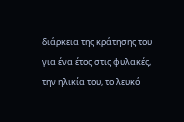διάρκεια της κράτησης του για ένα έτος στις φυλακές, την ηλικία του, το λευκό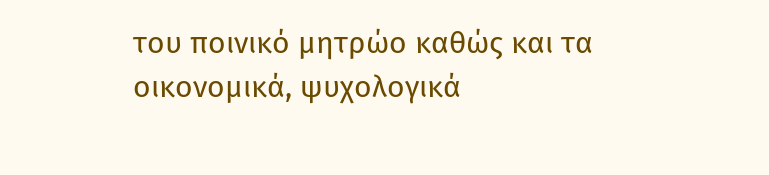του ποινικό μητρώο καθώς και τα οικονομικά, ψυχολογικά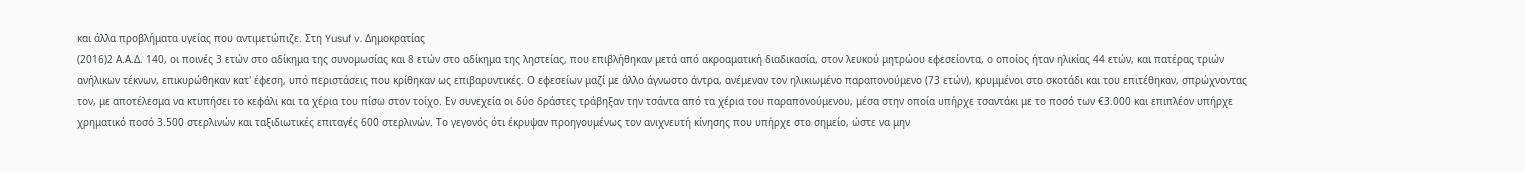και άλλα προβλήματα υγείας που αντιμετώπιζε. Στη Yusuf v. Δημοκρατίας
(2016)2 Α.Α.Δ. 140, οι ποινές 3 ετών στο αδίκημα της συνομωσίας και 8 ετών στο αδίκημα της ληστείας, που επιβλήθηκαν μετά από ακροαματική διαδικασία, στον λευκού μητρώου εφεσείοντα, ο οποίος ήταν ηλικίας 44 ετών, και πατέρας τριών ανήλικων τέκνων, επικυρώθηκαν κατ' έφεση, υπό περιστάσεις που κρίθηκαν ως επιβαρυντικές. Ο εφεσείων μαζί με άλλο άγνωστο άντρα, ανέμεναν τον ηλικιωμένο παραπονούμενο (73 ετών), κρυμμένοι στο σκοτάδι και του επιτέθηκαν, σπρώχνοντας τον, με αποτέλεσμα να κτυπήσει το κεφάλι και τα χέρια του πίσω στον τοίχο. Εν συνεχεία οι δύο δράστες τράβηξαν την τσάντα από τα χέρια του παραπονούμενου, μέσα στην οποία υπήρχε τσαντάκι με το ποσό των €3.000 και επιπλέον υπήρχε χρηματικό ποσό 3.500 στερλινών και ταξιδιωτικές επιταγές 600 στερλινών. Το γεγονός ότι έκρυψαν προηγουμένως τον ανιχνευτή κίνησης που υπήρχε στο σημείο, ώστε να μην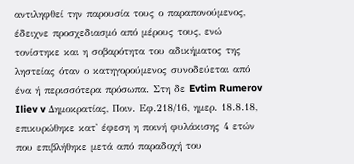αντιληφθεί την παρουσία τους ο παραπονούμενος, έδειχνε προσχεδιασμό από μέρους τους, ενώ τονίστηκε και η σοβαρότητα του αδικήματος της ληστείας όταν ο κατηγορούμενος συνοδεύεται από ένα ή περισσότερα πρόσωπα. Στη δε Evtim Rumerov Iliev v Δημοκρατίας, Ποιν. Εφ.218/16, ημερ. 18.8.18, επικυρώθηκε κατ' έφεση η ποινή φυλάκισης 4 ετών που επιβλήθηκε μετά από παραδοχή του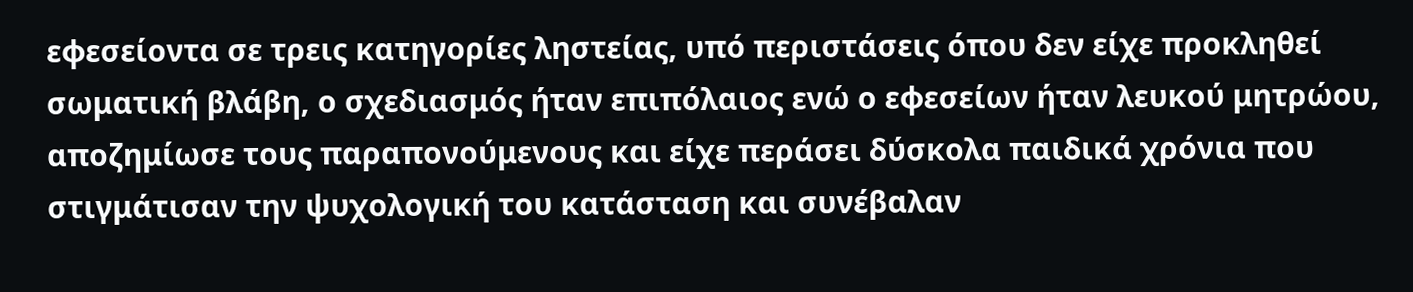εφεσείοντα σε τρεις κατηγορίες ληστείας, υπό περιστάσεις όπου δεν είχε προκληθεί σωματική βλάβη, ο σχεδιασμός ήταν επιπόλαιος ενώ ο εφεσείων ήταν λευκού μητρώου, αποζημίωσε τους παραπονούμενους και είχε περάσει δύσκολα παιδικά χρόνια που στιγμάτισαν την ψυχολογική του κατάσταση και συνέβαλαν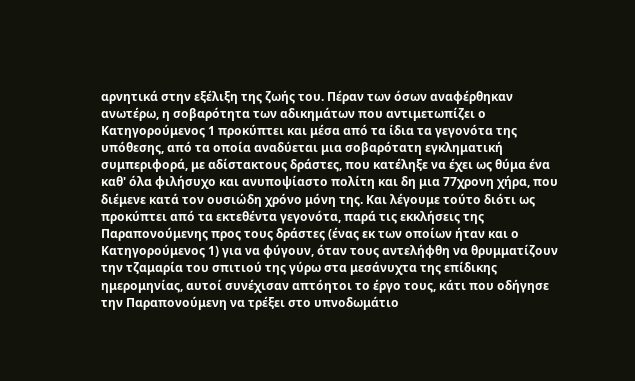αρνητικά στην εξέλιξη της ζωής του. Πέραν των όσων αναφέρθηκαν ανωτέρω, η σοβαρότητα των αδικημάτων που αντιμετωπίζει ο Κατηγορούμενος 1 προκύπτει και μέσα από τα ίδια τα γεγονότα της υπόθεσης, από τα οποία αναδύεται μια σοβαρότατη εγκληματική συμπεριφορά, με αδίστακτους δράστες, που κατέληξε να έχει ως θύμα ένα καθ' όλα φιλήσυχο και ανυποψίαστο πολίτη και δη μια 77χρονη χήρα, που διέμενε κατά τον ουσιώδη χρόνο μόνη της. Και λέγουμε τούτο διότι ως προκύπτει από τα εκτεθέντα γεγονότα, παρά τις εκκλήσεις της Παραπονούμενης προς τους δράστες (ένας εκ των οποίων ήταν και ο Κατηγορούμενος 1) για να φύγουν, όταν τους αντελήφθη να θρυμματίζουν την τζαμαρία του σπιτιού της γύρω στα μεσάνυχτα της επίδικης ημερομηνίας, αυτοί συνέχισαν απτόητοι το έργο τους, κάτι που οδήγησε την Παραπονούμενη να τρέξει στο υπνοδωμάτιο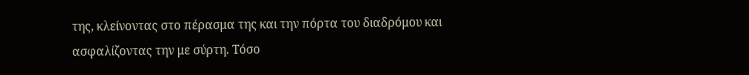της, κλείνοντας στο πέρασμα της και την πόρτα του διαδρόμου και ασφαλίζοντας την με σύρτη. Τόσο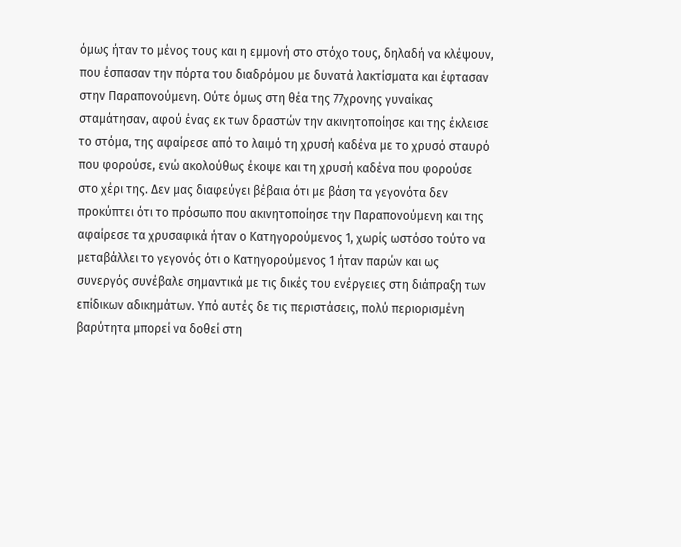όμως ήταν το μένος τους και η εμμονή στο στόχο τους, δηλαδή να κλέψουν, που έσπασαν την πόρτα του διαδρόμου με δυνατά λακτίσματα και έφτασαν στην Παραπονούμενη. Ούτε όμως στη θέα της 77χρονης γυναίκας σταμάτησαν, αφού ένας εκ των δραστών την ακινητοποίησε και της έκλεισε το στόμα, της αφαίρεσε από το λαιμό τη χρυσή καδένα με το χρυσό σταυρό που φορούσε, ενώ ακολούθως έκοψε και τη χρυσή καδένα που φορούσε στο χέρι της. Δεν μας διαφεύγει βέβαια ότι με βάση τα γεγονότα δεν προκύπτει ότι το πρόσωπο που ακινητοποίησε την Παραπονούμενη και της αφαίρεσε τα χρυσαφικά ήταν ο Κατηγορούμενος 1, χωρίς ωστόσο τούτο να μεταβάλλει το γεγονός ότι ο Κατηγορούμενος 1 ήταν παρών και ως συνεργός συνέβαλε σημαντικά με τις δικές του ενέργειες στη διάπραξη των επίδικων αδικημάτων. Υπό αυτές δε τις περιστάσεις, πολύ περιορισμένη βαρύτητα μπορεί να δοθεί στη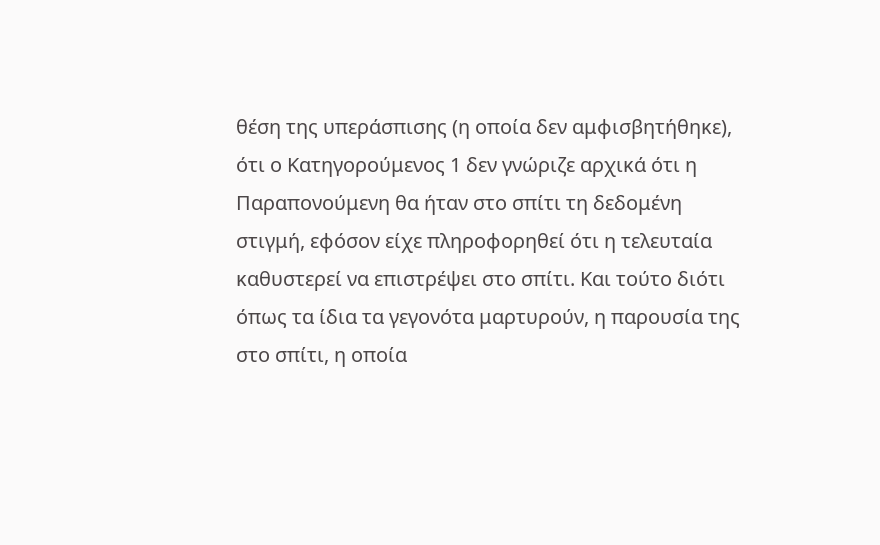θέση της υπεράσπισης (η οποία δεν αμφισβητήθηκε), ότι ο Κατηγορούμενος 1 δεν γνώριζε αρχικά ότι η Παραπονούμενη θα ήταν στο σπίτι τη δεδομένη στιγμή, εφόσον είχε πληροφορηθεί ότι η τελευταία καθυστερεί να επιστρέψει στο σπίτι. Και τούτο διότι όπως τα ίδια τα γεγονότα μαρτυρούν, η παρουσία της στο σπίτι, η οποία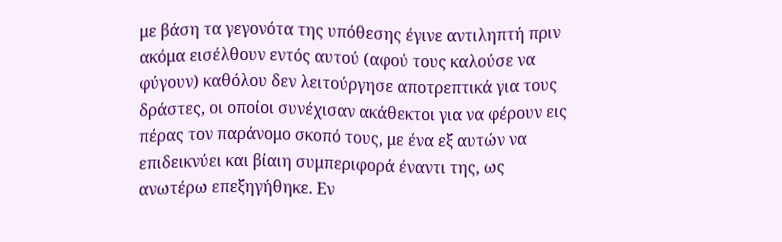με βάση τα γεγονότα της υπόθεσης έγινε αντιληπτή πριν ακόμα εισέλθουν εντός αυτού (αφού τους καλούσε να φύγουν) καθόλου δεν λειτούργησε αποτρεπτικά για τους δράστες, οι οποίοι συνέχισαν ακάθεκτοι για να φέρουν εις πέρας τον παράνομο σκοπό τους, με ένα εξ αυτών να επιδεικνύει και βίαιη συμπεριφορά έναντι της, ως ανωτέρω επεξηγήθηκε. Εν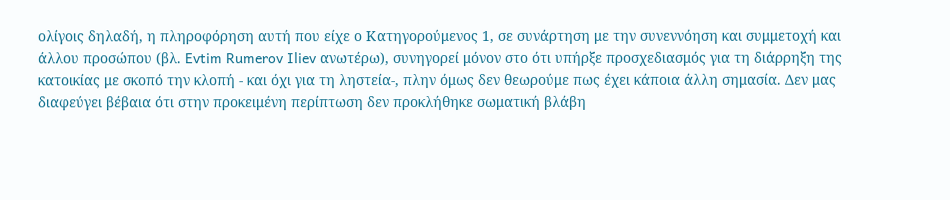ολίγοις δηλαδή, η πληροφόρηση αυτή που είχε ο Κατηγορούμενος 1, σε συνάρτηση με την συνεννόηση και συμμετοχή και άλλου προσώπου (βλ. Evtim Rumerov Iliev ανωτέρω), συνηγορεί μόνον στο ότι υπήρξε προσχεδιασμός για τη διάρρηξη της κατοικίας με σκοπό την κλοπή - και όχι για τη ληστεία-, πλην όμως δεν θεωρούμε πως έχει κάποια άλλη σημασία. Δεν μας διαφεύγει βέβαια ότι στην προκειμένη περίπτωση δεν προκλήθηκε σωματική βλάβη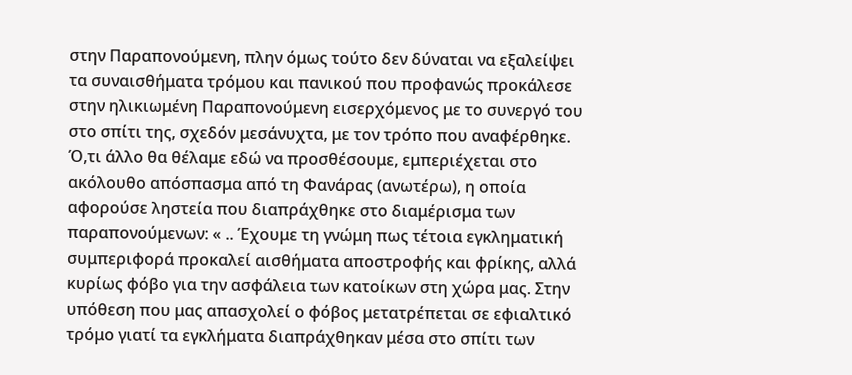στην Παραπονούμενη, πλην όμως τούτο δεν δύναται να εξαλείψει τα συναισθήματα τρόμου και πανικού που προφανώς προκάλεσε στην ηλικιωμένη Παραπονούμενη εισερχόμενος με το συνεργό του στο σπίτι της, σχεδόν μεσάνυχτα, με τον τρόπο που αναφέρθηκε. Ό,τι άλλο θα θέλαμε εδώ να προσθέσουμε, εμπεριέχεται στο ακόλουθο απόσπασμα από τη Φανάρας (ανωτέρω), η οποία αφορούσε ληστεία που διαπράχθηκε στο διαμέρισμα των παραπονούμενων: « .. Έχουμε τη γνώμη πως τέτοια εγκληματική συμπεριφορά προκαλεί αισθήματα αποστροφής και φρίκης, αλλά κυρίως φόβο για την ασφάλεια των κατοίκων στη χώρα μας. Στην υπόθεση που μας απασχολεί ο φόβος μετατρέπεται σε εφιαλτικό τρόμο γιατί τα εγκλήματα διαπράχθηκαν μέσα στο σπίτι των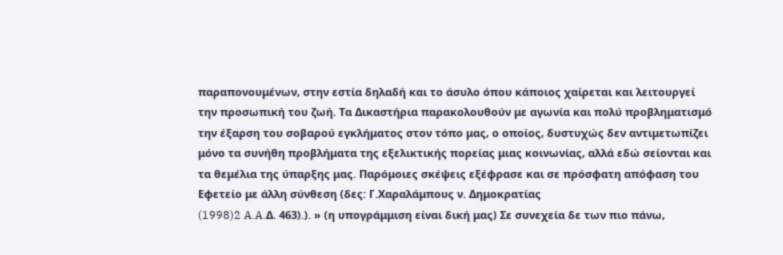παραπονουμένων, στην εστία δηλαδή και το άσυλο όπου κάποιος χαίρεται και λειτουργεί την προσωπική του ζωή. Τα Δικαστήρια παρακολουθούν με αγωνία και πολύ προβληματισμό την έξαρση του σοβαρού εγκλήματος στον τόπο μας, ο οποίος, δυστυχώς δεν αντιμετωπίζει μόνο τα συνήθη προβλήματα της εξελικτικής πορείας μιας κοινωνίας, αλλά εδώ σείονται και τα θεμέλια της ύπαρξης μας. Παρόμοιες σκέψεις εξέφρασε και σε πρόσφατη απόφαση του Εφετείο με άλλη σύνθεση (δες: Γ.Χαραλάμπους ν. Δημοκρατίας
(1998)2 A.A.Δ. 463).). » (η υπογράμμιση είναι δική μας) Σε συνεχεία δε των πιο πάνω,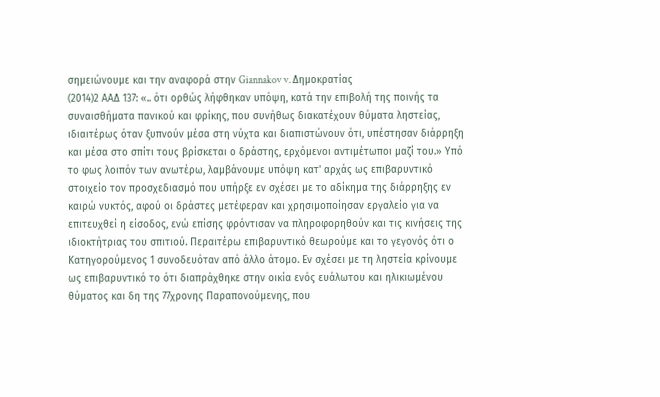σημειώνουμε και την αναφορά στην Giannakov v. Δημοκρατίας
(2014)2 ΑΑΔ 137: «.. ότι ορθώς λήφθηκαν υπόψη, κατά την επιβολή της ποινής τα συναισθήματα πανικού και φρίκης, που συνήθως διακατέχουν θύματα ληστείας, ιδιαιτέρως όταν ξυπνούν μέσα στη νύχτα και διαπιστώνουν ότι, υπέστησαν διάρρηξη και μέσα στο σπίτι τους βρίσκεται ο δράστης, ερχόμενοι αντιμέτωποι μαζί του.» Υπό το φως λοιπόν των ανωτέρω, λαμβάνουμε υπόψη κατ' αρχάς ως επιβαρυντικό στοιχείο τον προσχεδιασμό που υπήρξε εν σχέσει με το αδίκημα της διάρρηξης εν καιρώ νυκτός, αφού οι δράστες μετέφεραν και χρησιμοποίησαν εργαλείο για να επιτευχθεί η είσοδος, ενώ επίσης φρόντισαν να πληροφορηθούν και τις κινήσεις της ιδιοκτήτριας του σπιτιού. Περαιτέρω επιβαρυντικό θεωρούμε και το γεγονός ότι ο Κατηγορούμενος 1 συνοδευόταν από άλλο άτομο. Εν σχέσει με τη ληστεία κρίνουμε ως επιβαρυντικό το ότι διαπράχθηκε στην οικία ενός ευάλωτου και ηλικιωμένου θύματος και δη της 77χρονης Παραπονούμενης, που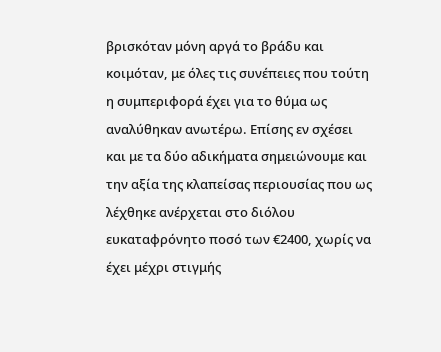βρισκόταν μόνη αργά το βράδυ και κοιμόταν, με όλες τις συνέπειες που τούτη η συμπεριφορά έχει για το θύμα ως αναλύθηκαν ανωτέρω. Επίσης εν σχέσει και με τα δύο αδικήματα σημειώνουμε και την αξία της κλαπείσας περιουσίας που ως λέχθηκε ανέρχεται στο διόλου ευκαταφρόνητο ποσό των €2400, χωρίς να έχει μέχρι στιγμής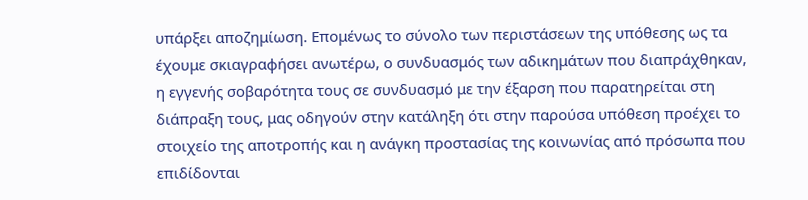υπάρξει αποζημίωση. Επομένως το σύνολο των περιστάσεων της υπόθεσης ως τα έχουμε σκιαγραφήσει ανωτέρω, ο συνδυασμός των αδικημάτων που διαπράχθηκαν, η εγγενής σοβαρότητα τους σε συνδυασμό με την έξαρση που παρατηρείται στη διάπραξη τους, μας οδηγούν στην κατάληξη ότι στην παρούσα υπόθεση προέχει το στοιχείο της αποτροπής και η ανάγκη προστασίας της κοινωνίας από πρόσωπα που επιδίδονται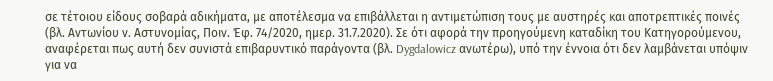σε τέτοιου είδους σοβαρά αδικήματα, με αποτέλεσμα να επιβάλλεται η αντιμετώπιση τους με αυστηρές και αποτρεπτικές ποινές (βλ. Αντωνίου ν. Αστυνομίας, Ποιν. Έφ. 74/2020, ημερ. 31.7.2020). Σε ότι αφορά την προηγούμενη καταδίκη του Κατηγορούμενου, αναφέρεται πως αυτή δεν συνιστά επιβαρυντικό παράγοντα (βλ. Dygdalowicz ανωτέρω), υπό την έννοια ότι δεν λαμβάνεται υπόψιν για να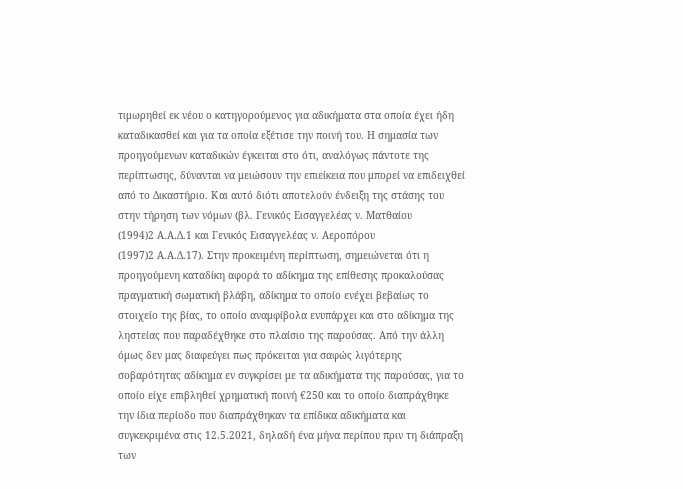τιμωρηθεί εκ νέου ο κατηγορούμενος για αδικήματα στα οποία έχει ήδη καταδικασθεί και για τα οποία εξέτισε την ποινή του. Η σημασία των προηγούμενων καταδικών έγκειται στο ότι, αναλόγως πάντοτε της περίπτωσης, δύνανται να μειώσουν την επιείκεια που μπορεί να επιδειχθεί από το Δικαστήριο. Και αυτό διότι αποτελούν ένδειξη της στάσης του στην τήρηση των νόμων (βλ. Γενικός Εισαγγελέας ν. Ματθαίου
(1994)2 Α.Α.Δ.1 και Γενικός Εισαγγελέας ν. Αεροπόρου
(1997)2 Α.Α.Δ.17). Στην προκειμένη περίπτωση, σημειώνεται ότι η προηγούμενη καταδίκη αφορά το αδίκημα της επίθεσης προκαλούσας πραγματική σωματική βλάβη, αδίκημα το οποίο ενέχει βεβαίως το στοιχείο της βίας, το οποίο αναμφίβολα ενυπάρχει και στο αδίκημα της ληστείας που παραδέχθηκε στο πλαίσιο της παρούσας. Από την άλλη όμως δεν μας διαφεύγει πως πρόκειται για σαφώς λιγότερης σοβαρότητας αδίκημα εν συγκρίσει με τα αδικήματα της παρούσας, για το οποίο είχε επιβληθεί χρηματική ποινή €250 και το οποίο διαπράχθηκε την ίδια περίοδο που διαπράχθηκαν τα επίδικα αδικήματα και συγκεκριμένα στις 12.5.2021, δηλαδή ένα μήνα περίπου πριν τη διάπραξη των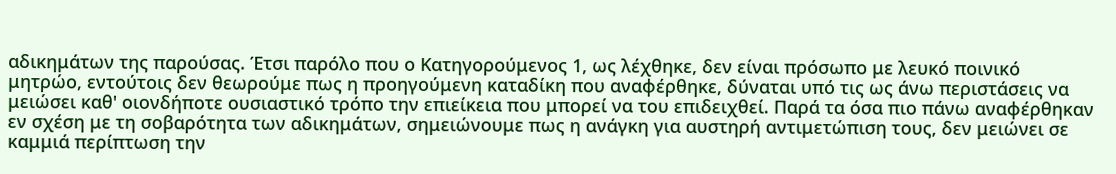αδικημάτων της παρούσας. Έτσι παρόλο που ο Κατηγορούμενος 1, ως λέχθηκε, δεν είναι πρόσωπο με λευκό ποινικό μητρώο, εντούτοις δεν θεωρούμε πως η προηγούμενη καταδίκη που αναφέρθηκε, δύναται υπό τις ως άνω περιστάσεις να μειώσει καθ' οιονδήποτε ουσιαστικό τρόπο την επιείκεια που μπορεί να του επιδειχθεί. Παρά τα όσα πιο πάνω αναφέρθηκαν εν σχέση με τη σοβαρότητα των αδικημάτων, σημειώνουμε πως η ανάγκη για αυστηρή αντιμετώπιση τους, δεν μειώνει σε καμμιά περίπτωση την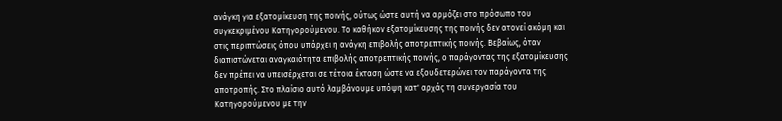ανάγκη για εξατομίκευση της ποινής, ούτως ώστε αυτή να αρμόζει στο πρόσωπο του συγκεκριμένου Κατηγορούμενου. Το καθήκον εξατομίκευσης της ποινής δεν ατονεί ακόμη και στις περιπτώσεις όπου υπάρχει η ανάγκη επιβολής αποτρεπτικής ποινής. Βεβαίως, όταν διαπιστώνεται αναγκαιότητα επιβολής αποτρεπτικής ποινής, ο παράγοντας της εξατομίκευσης δεν πρέπει να υπεισέρχεται σε τέτοια έκταση ώστε να εξουδετερώνει τον παράγοντα της αποτροπής. Στο πλαίσιο αυτό λαμβάνουμε υπόψη κατ' αρχάς τη συνεργασία του Κατηγορούμενου με την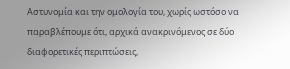Αστυνομία και την ομολογία του, χωρίς ωστόσο να παραβλέπουμε ότι, αρχικά ανακρινόμενος σε δύο διαφορετικές περιπτώσεις,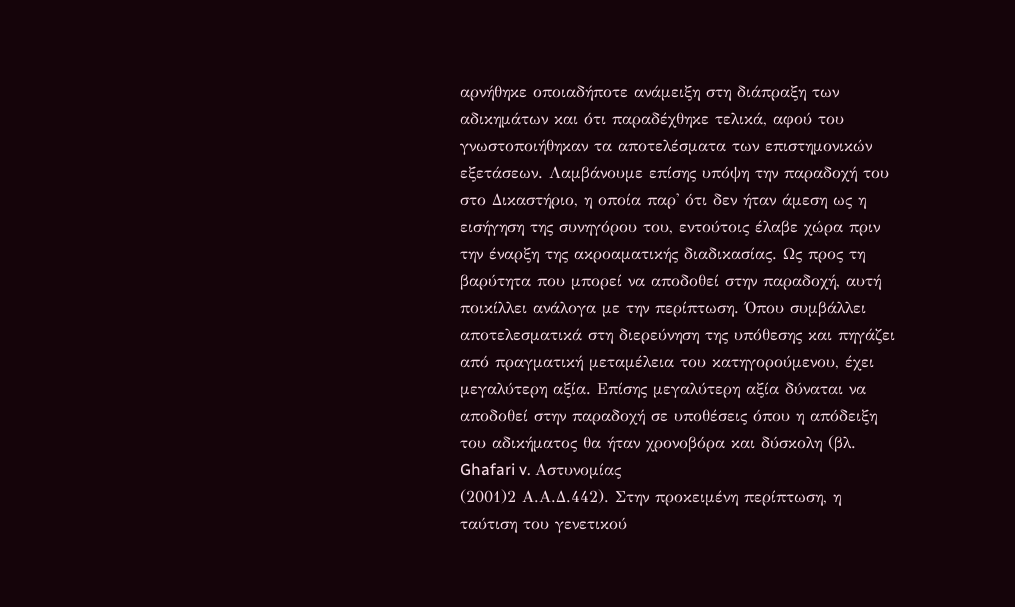αρνήθηκε οποιαδήποτε ανάμειξη στη διάπραξη των αδικημάτων και ότι παραδέχθηκε τελικά, αφού του γνωστοποιήθηκαν τα αποτελέσματα των επιστημονικών εξετάσεων. Λαμβάνουμε επίσης υπόψη την παραδοχή του στο Δικαστήριο, η οποία παρ' ότι δεν ήταν άμεση ως η εισήγηση της συνηγόρου του, εντούτοις έλαβε χώρα πριν την έναρξη της ακροαματικής διαδικασίας. Ως προς τη βαρύτητα που μπορεί να αποδοθεί στην παραδοχή, αυτή ποικίλλει ανάλογα με την περίπτωση. Όπου συμβάλλει αποτελεσματικά στη διερεύνηση της υπόθεσης και πηγάζει από πραγματική μεταμέλεια του κατηγορούμενου, έχει μεγαλύτερη αξία. Επίσης μεγαλύτερη αξία δύναται να αποδοθεί στην παραδοχή σε υποθέσεις όπου η απόδειξη του αδικήματος θα ήταν χρονοβόρα και δύσκολη (βλ. Ghafari v. Αστυνομίας
(2001)2 Α.Α.Δ.442). Στην προκειμένη περίπτωση, η ταύτιση του γενετικού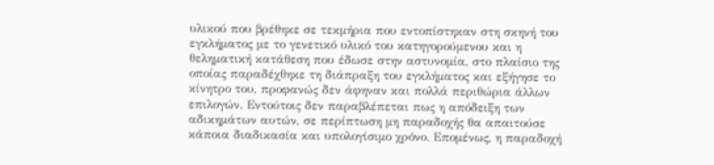υλικού που βρέθηκε σε τεκμήρια που εντοπίστηκαν στη σκηνή του εγκλήματος με το γενετικό υλικό του κατηγορούμενου και η θεληματική κατάθεση που έδωσε στην αστυνομία, στο πλαίσιο της οποίας παραδέχθηκε τη διάπραξη του εγκλήματος και εξήγησε το κίνητρο του, προφανώς δεν άφηναν και πολλά περιθώρια άλλων επιλογών. Εντούτοις δεν παραβλέπεται πως η απόδειξη των αδικημάτων αυτών, σε περίπτωση μη παραδοχής θα απαιτούσε κάποια διαδικασία και υπολογίσιμο χρόνο. Επομένως, η παραδοχή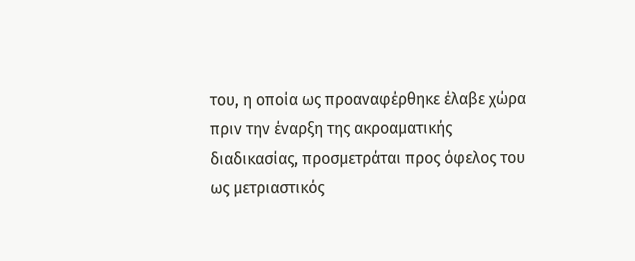του, η οποία ως προαναφέρθηκε έλαβε χώρα πριν την έναρξη της ακροαματικής διαδικασίας, προσμετράται προς όφελος του ως μετριαστικός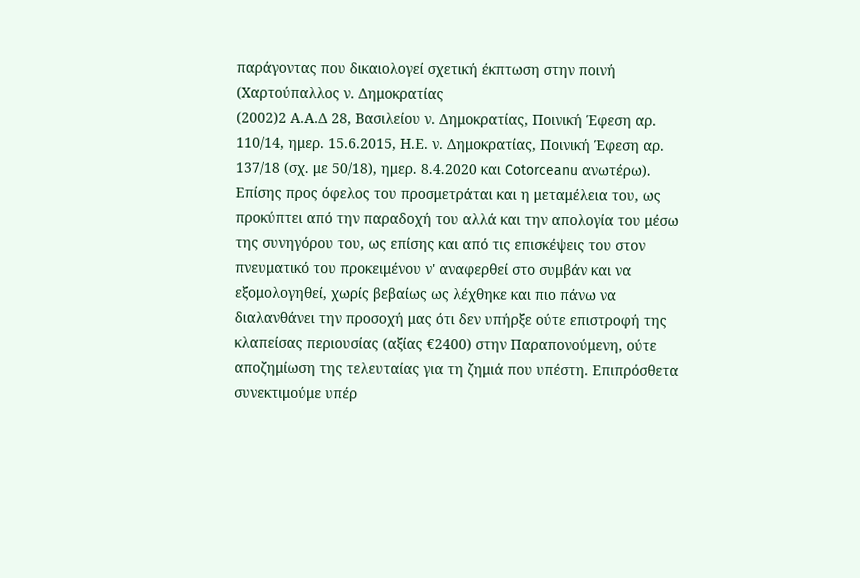παράγοντας που δικαιολογεί σχετική έκπτωση στην ποινή (Χαρτούπαλλος ν. Δημοκρατίας
(2002)2 Α.Α.Δ 28, Βασιλείου ν. Δημοκρατίας, Ποινική Έφεση αρ. 110/14, ημερ. 15.6.2015, Η.Ε. ν. Δημοκρατίας, Ποινική Έφεση αρ. 137/18 (σχ. με 50/18), ημερ. 8.4.2020 και Cotorceanu ανωτέρω). Επίσης προς όφελος του προσμετράται και η μεταμέλεια του, ως προκύπτει από την παραδοχή του αλλά και την απολογία του μέσω της συνηγόρου του, ως επίσης και από τις επισκέψεις του στον πνευματικό του προκειμένου ν' αναφερθεί στο συμβάν και να εξομολογηθεί, χωρίς βεβαίως ως λέχθηκε και πιο πάνω να διαλανθάνει την προσοχή μας ότι δεν υπήρξε ούτε επιστροφή της κλαπείσας περιουσίας (αξίας €2400) στην Παραπονούμενη, ούτε αποζημίωση της τελευταίας για τη ζημιά που υπέστη. Επιπρόσθετα συνεκτιμούμε υπέρ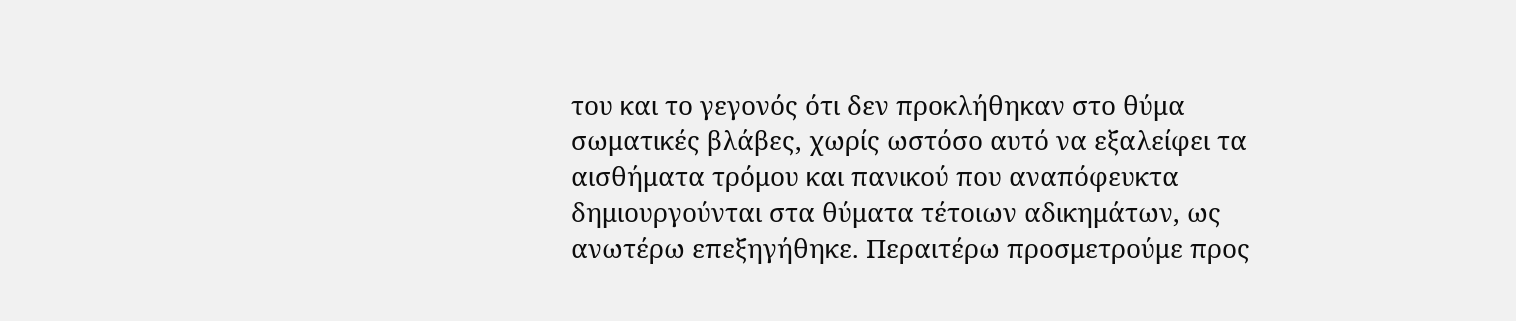του και το γεγονός ότι δεν προκλήθηκαν στο θύμα σωματικές βλάβες, χωρίς ωστόσο αυτό να εξαλείφει τα αισθήματα τρόμου και πανικού που αναπόφευκτα δημιουργούνται στα θύματα τέτοιων αδικημάτων, ως ανωτέρω επεξηγήθηκε. Περαιτέρω προσμετρούμε προς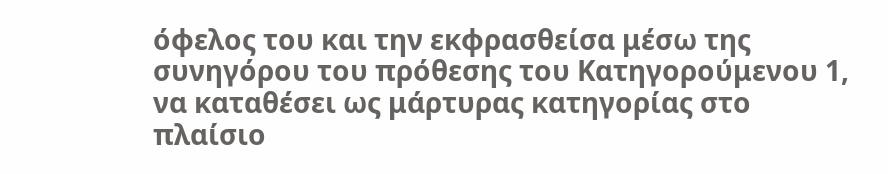όφελος του και την εκφρασθείσα μέσω της συνηγόρου του πρόθεσης του Κατηγορούμενου 1, να καταθέσει ως μάρτυρας κατηγορίας στο πλαίσιο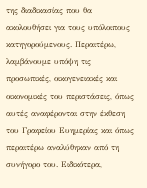της διαδικασίας που θα ακολουθήσει για τους υπόλοιπους κατηγορούμενους. Περαιτέρω, λαμβάνουμε υπόψη τις προσωπικές, οικογενειακές και οικονομικές του περιστάσεις, όπως αυτές αναφέρονται στην έκθεση του Γραφείου Ευημερίας και όπως περαιτέρω αναλύθηκαν από τη συνήγορο του. Ειδικότερα,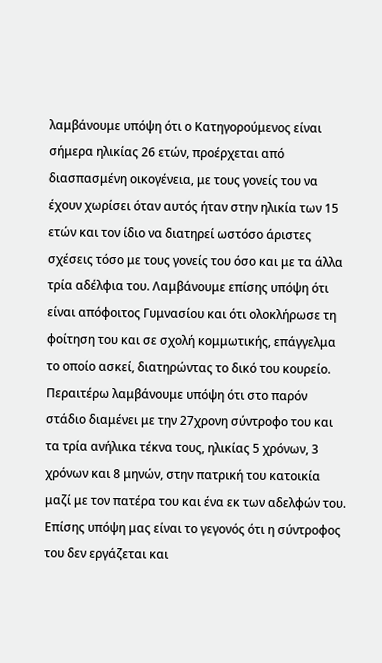λαμβάνουμε υπόψη ότι ο Κατηγορούμενος είναι σήμερα ηλικίας 26 ετών, προέρχεται από διασπασμένη οικογένεια, με τους γονείς του να έχουν χωρίσει όταν αυτός ήταν στην ηλικία των 15 ετών και τον ίδιο να διατηρεί ωστόσο άριστες σχέσεις τόσο με τους γονείς του όσο και με τα άλλα τρία αδέλφια του. Λαμβάνουμε επίσης υπόψη ότι είναι απόφοιτος Γυμνασίου και ότι ολοκλήρωσε τη φοίτηση του και σε σχολή κομμωτικής, επάγγελμα το οποίο ασκεί, διατηρώντας το δικό του κουρείο. Περαιτέρω λαμβάνουμε υπόψη ότι στο παρόν στάδιο διαμένει με την 27χρονη σύντροφο του και τα τρία ανήλικα τέκνα τους, ηλικίας 5 χρόνων, 3 χρόνων και 8 μηνών, στην πατρική του κατοικία μαζί με τον πατέρα του και ένα εκ των αδελφών του. Επίσης υπόψη μας είναι το γεγονός ότι η σύντροφος του δεν εργάζεται και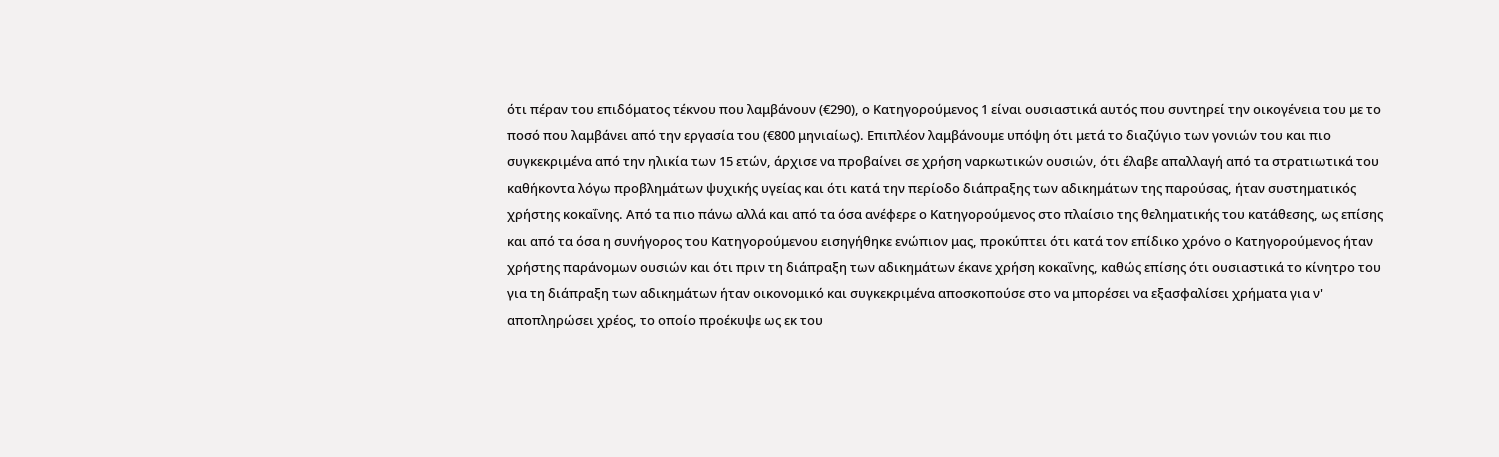ότι πέραν του επιδόματος τέκνου που λαμβάνουν (€290), ο Κατηγορούμενος 1 είναι ουσιαστικά αυτός που συντηρεί την οικογένεια του με το ποσό που λαμβάνει από την εργασία του (€800 μηνιαίως). Επιπλέον λαμβάνουμε υπόψη ότι μετά το διαζύγιο των γονιών του και πιο συγκεκριμένα από την ηλικία των 15 ετών, άρχισε να προβαίνει σε χρήση ναρκωτικών ουσιών, ότι έλαβε απαλλαγή από τα στρατιωτικά του καθήκοντα λόγω προβλημάτων ψυχικής υγείας και ότι κατά την περίοδο διάπραξης των αδικημάτων της παρούσας, ήταν συστηματικός χρήστης κοκαΐνης. Από τα πιο πάνω αλλά και από τα όσα ανέφερε ο Κατηγορούμενος στο πλαίσιο της θεληματικής του κατάθεσης, ως επίσης και από τα όσα η συνήγορος του Κατηγορούμενου εισηγήθηκε ενώπιον μας, προκύπτει ότι κατά τον επίδικο χρόνο ο Κατηγορούμενος ήταν χρήστης παράνομων ουσιών και ότι πριν τη διάπραξη των αδικημάτων έκανε χρήση κοκαΐνης, καθώς επίσης ότι ουσιαστικά το κίνητρο του για τη διάπραξη των αδικημάτων ήταν οικονομικό και συγκεκριμένα αποσκοπούσε στο να μπορέσει να εξασφαλίσει χρήματα για ν' αποπληρώσει χρέος, το οποίο προέκυψε ως εκ του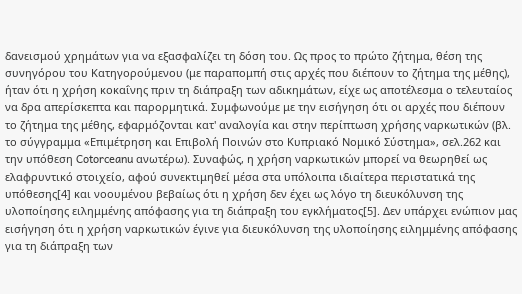δανεισμού χρημάτων για να εξασφαλίζει τη δόση του. Ως προς το πρώτο ζήτημα, θέση της συνηγόρου του Κατηγορούμενου (με παραπομπή στις αρχές που διέπουν το ζήτημα της μέθης), ήταν ότι η χρήση κοκαΐνης πριν τη διάπραξη των αδικημάτων, είχε ως αποτέλεσμα ο τελευταίος να δρα απερίσκεπτα και παρορμητικά. Συμφωνούμε με την εισήγηση ότι οι αρχές που διέπουν το ζήτημα της μέθης, εφαρμόζονται κατ' αναλογία και στην περίπτωση χρήσης ναρκωτικών (βλ. το σύγγραμμα «Επιμέτρηση και Επιβολή Ποινών στο Κυπριακό Νομικό Σύστημα», σελ.262 και την υπόθεση Cotorceanu ανωτέρω). Συναφώς, η χρήση ναρκωτικών μπορεί να θεωρηθεί ως ελαφρυντικό στοιχείο, αφού συνεκτιμηθεί μέσα στα υπόλοιπα ιδιαίτερα περιστατικά της υπόθεσης[4] και νοουμένου βεβαίως ότι η χρήση δεν έχει ως λόγο τη διευκόλυνση της υλοποίησης ειλημμένης απόφασης για τη διάπραξη του εγκλήματος[5]. Δεν υπάρχει ενώπιον μας εισήγηση ότι η χρήση ναρκωτικών έγινε για διευκόλυνση της υλοποίησης ειλημμένης απόφασης για τη διάπραξη των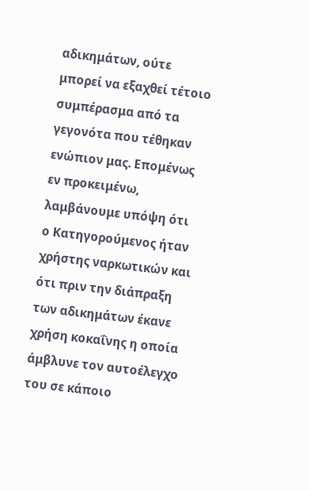αδικημάτων, ούτε μπορεί να εξαχθεί τέτοιο συμπέρασμα από τα γεγονότα που τέθηκαν ενώπιον μας. Επομένως εν προκειμένω, λαμβάνουμε υπόψη ότι ο Κατηγορούμενος ήταν χρήστης ναρκωτικών και ότι πριν την διάπραξη των αδικημάτων έκανε χρήση κοκαΐνης η οποία άμβλυνε τον αυτοέλεγχο του σε κάποιο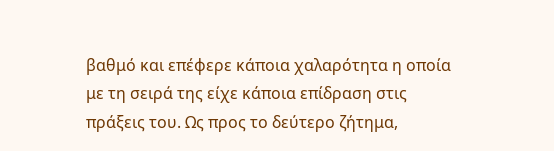βαθμό και επέφερε κάποια χαλαρότητα η οποία με τη σειρά της είχε κάποια επίδραση στις πράξεις του. Ως προς το δεύτερο ζήτημα,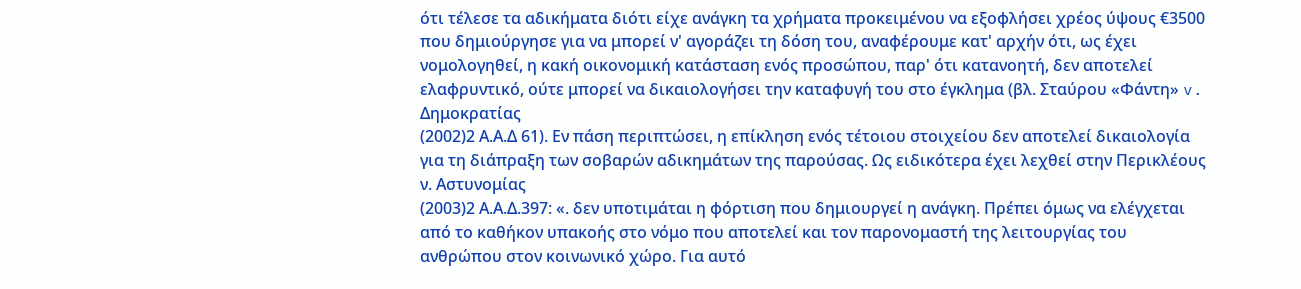ότι τέλεσε τα αδικήματα διότι είχε ανάγκη τα χρήματα προκειμένου να εξοφλήσει χρέος ύψους €3500 που δημιούργησε για να μπορεί ν' αγοράζει τη δόση του, αναφέρουμε κατ' αρχήν ότι, ως έχει νομολογηθεί, η κακή οικονομική κατάσταση ενός προσώπου, παρ' ότι κατανοητή, δεν αποτελεί ελαφρυντικό, ούτε μπορεί να δικαιολογήσει την καταφυγή του στο έγκλημα (βλ. Σταύρου «Φάντη» v. Δημοκρατίας
(2002)2 Α.Α.Δ 61). Εν πάση περιπτώσει, η επίκληση ενός τέτοιου στοιχείου δεν αποτελεί δικαιολογία για τη διάπραξη των σοβαρών αδικημάτων της παρούσας. Ως ειδικότερα έχει λεχθεί στην Περικλέους ν. Αστυνομίας
(2003)2 Α.Α.Δ.397: «. δεν υποτιμάται η φόρτιση που δημιουργεί η ανάγκη. Πρέπει όμως να ελέγχεται από το καθήκον υπακοής στο νόμο που αποτελεί και τον παρονομαστή της λειτουργίας του ανθρώπου στον κοινωνικό χώρο. Για αυτό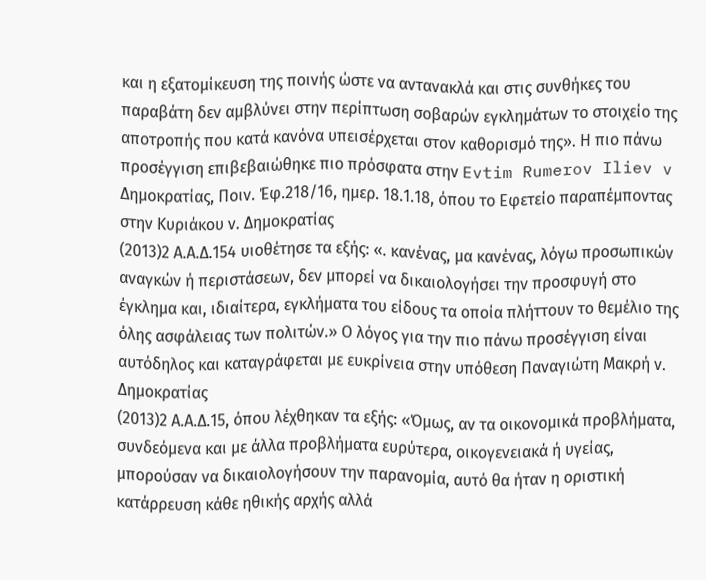και η εξατομίκευση της ποινής ώστε να αντανακλά και στις συνθήκες του παραβάτη δεν αμβλύνει στην περίπτωση σοβαρών εγκλημάτων το στοιχείο της αποτροπής που κατά κανόνα υπεισέρχεται στον καθορισμό της». Η πιο πάνω προσέγγιση επιβεβαιώθηκε πιο πρόσφατα στην Evtim Rumerov Iliev v Δημοκρατίας, Ποιν. Έφ.218/16, ημερ. 18.1.18, όπου το Εφετείο παραπέμποντας στην Κυριάκου ν. Δημοκρατίας
(2013)2 Α.Α.Δ.154 υιοθέτησε τα εξής: «. κανένας, μα κανένας, λόγω προσωπικών αναγκών ή περιστάσεων, δεν μπορεί να δικαιολογήσει την προσφυγή στο έγκλημα και, ιδιαίτερα, εγκλήματα του είδους τα οποία πλήττουν το θεμέλιο της όλης ασφάλειας των πολιτών.» Ο λόγος για την πιο πάνω προσέγγιση είναι αυτόδηλος και καταγράφεται με ευκρίνεια στην υπόθεση Παναγιώτη Μακρή ν. Δημοκρατίας
(2013)2 Α.Α.Δ.15, όπου λέχθηκαν τα εξής: «Όμως, αν τα οικονομικά προβλήματα, συνδεόμενα και με άλλα προβλήματα ευρύτερα, οικογενειακά ή υγείας, μπορούσαν να δικαιολογήσουν την παρανομία, αυτό θα ήταν η οριστική κατάρρευση κάθε ηθικής αρχής αλλά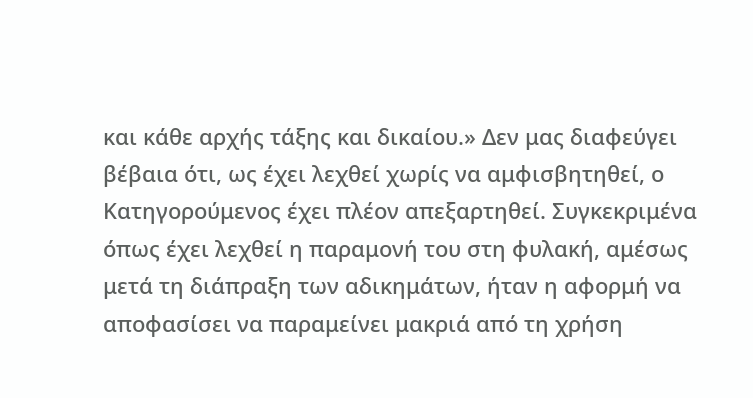και κάθε αρχής τάξης και δικαίου.» Δεν μας διαφεύγει βέβαια ότι, ως έχει λεχθεί χωρίς να αμφισβητηθεί, ο Κατηγορούμενος έχει πλέον απεξαρτηθεί. Συγκεκριμένα όπως έχει λεχθεί η παραμονή του στη φυλακή, αμέσως μετά τη διάπραξη των αδικημάτων, ήταν η αφορμή να αποφασίσει να παραμείνει μακριά από τη χρήση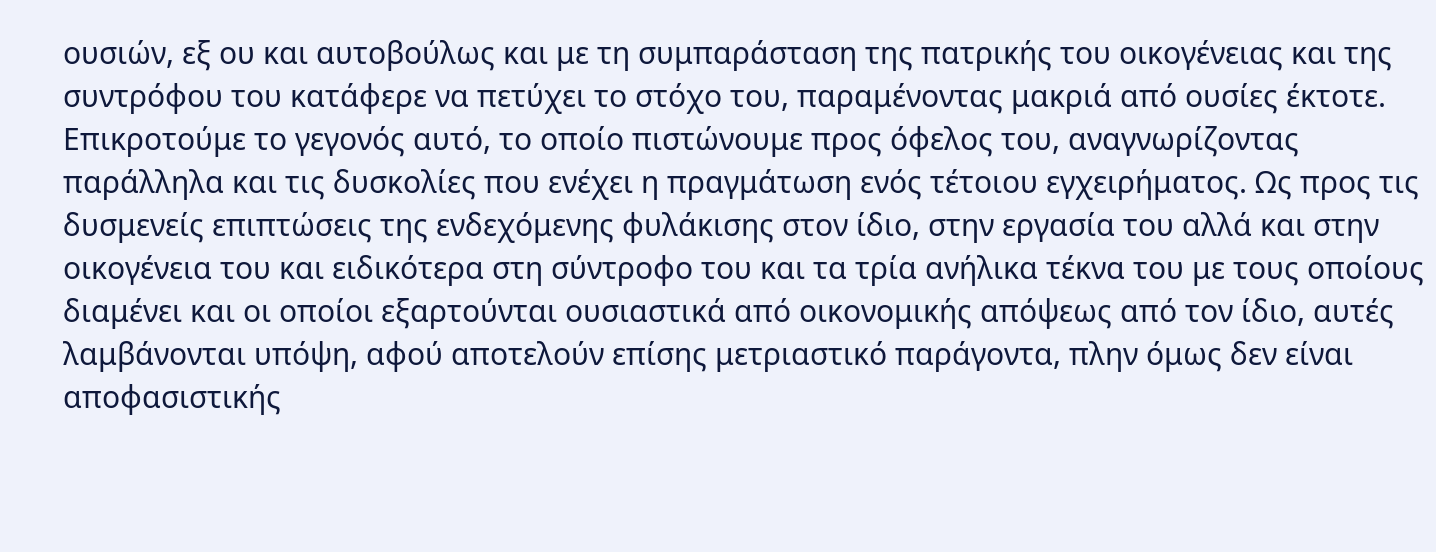ουσιών, εξ ου και αυτοβούλως και με τη συμπαράσταση της πατρικής του οικογένειας και της συντρόφου του κατάφερε να πετύχει το στόχο του, παραμένοντας μακριά από ουσίες έκτοτε. Επικροτούμε το γεγονός αυτό, το οποίο πιστώνουμε προς όφελος του, αναγνωρίζοντας παράλληλα και τις δυσκολίες που ενέχει η πραγμάτωση ενός τέτοιου εγχειρήματος. Ως προς τις δυσμενείς επιπτώσεις της ενδεχόμενης φυλάκισης στον ίδιο, στην εργασία του αλλά και στην οικογένεια του και ειδικότερα στη σύντροφο του και τα τρία ανήλικα τέκνα του με τους οποίους διαμένει και οι οποίοι εξαρτούνται ουσιαστικά από οικονομικής απόψεως από τον ίδιο, αυτές λαμβάνονται υπόψη, αφού αποτελούν επίσης μετριαστικό παράγοντα, πλην όμως δεν είναι αποφασιστικής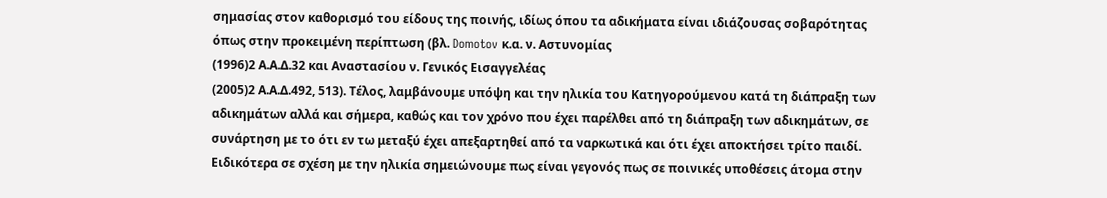σημασίας στον καθορισμό του είδους της ποινής, ιδίως όπου τα αδικήματα είναι ιδιάζουσας σοβαρότητας όπως στην προκειμένη περίπτωση (βλ. Domotov κ.α. ν. Αστυνομίας
(1996)2 Α.Α.Δ.32 και Αναστασίου ν. Γενικός Εισαγγελέας
(2005)2 Α.Α.Δ.492, 513). Τέλος, λαμβάνουμε υπόψη και την ηλικία του Κατηγορούμενου κατά τη διάπραξη των αδικημάτων αλλά και σήμερα, καθώς και τον χρόνο που έχει παρέλθει από τη διάπραξη των αδικημάτων, σε συνάρτηση με το ότι εν τω μεταξύ έχει απεξαρτηθεί από τα ναρκωτικά και ότι έχει αποκτήσει τρίτο παιδί. Ειδικότερα σε σχέση με την ηλικία σημειώνουμε πως είναι γεγονός πως σε ποινικές υποθέσεις άτομα στην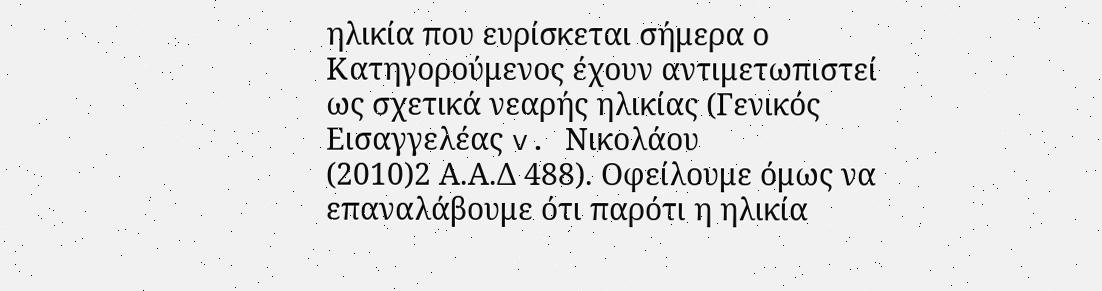ηλικία που ευρίσκεται σήμερα ο Κατηγορούμενος έχουν αντιμετωπιστεί ως σχετικά νεαρής ηλικίας (Γενικός Εισαγγελέας v. Νικολάου
(2010)2 Α.Α.Δ 488). Οφείλουμε όμως να επαναλάβουμε ότι παρότι η ηλικία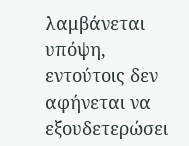λαμβάνεται υπόψη, εντούτοις δεν αφήνεται να εξουδετερώσει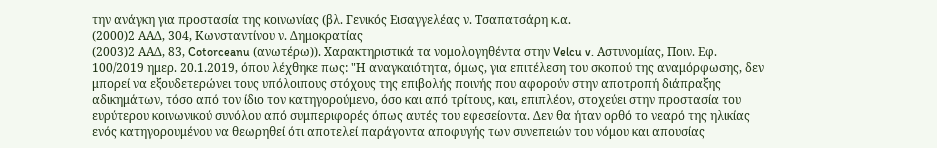την ανάγκη για προστασία της κοινωνίας (βλ. Γενικός Εισαγγελέας ν. Τσαπατσάρη κ.α.
(2000)2 ΑΑΔ, 304, Κωνσταντίνου ν. Δημοκρατίας
(2003)2 ΑΑΔ, 83, Cotorceanu (ανωτέρω)). Χαρακτηριστικά τα νομολογηθέντα στην Velcu v. Αστυνομίας, Ποιν. Εφ. 100/2019 ημερ. 20.1.2019, όπου λέχθηκε πως: "Η αναγκαιότητα, όμως, για επιτέλεση του σκοπού της αναμόρφωσης, δεν μπορεί να εξουδετερώνει τους υπόλοιπους στόχους της επιβολής ποινής που αφορούν στην αποτροπή διάπραξης αδικημάτων, τόσο από τον ίδιο τον κατηγορούμενο, όσο και από τρίτους, και, επιπλέον, στοχεύει στην προστασία του ευρύτερου κοινωνικού συνόλου από συμπεριφορές όπως αυτές του εφεσείοντα. Δεν θα ήταν ορθό το νεαρό της ηλικίας ενός κατηγορουμένου να θεωρηθεί ότι αποτελεί παράγοντα αποφυγής των συνεπειών του νόμου και απουσίας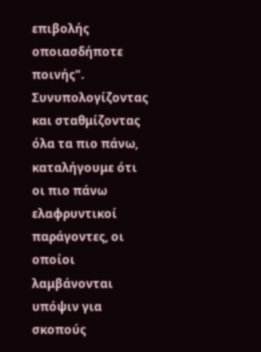επιβολής οποιασδήποτε ποινής". Συνυπολογίζοντας και σταθμίζοντας όλα τα πιο πάνω, καταλήγουμε ότι οι πιο πάνω ελαφρυντικοί παράγοντες, οι οποίοι λαμβάνονται υπόψιν για σκοπούς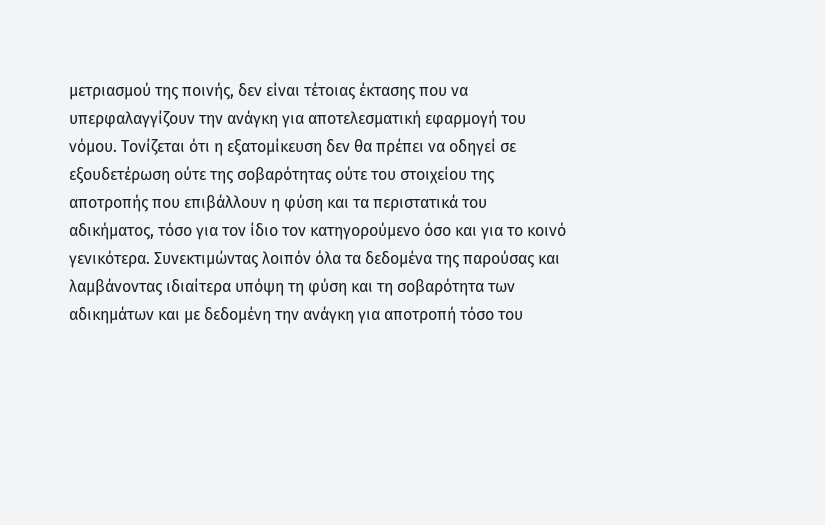μετριασμού της ποινής, δεν είναι τέτοιας έκτασης που να υπερφαλαγγίζουν την ανάγκη για αποτελεσματική εφαρμογή του νόμου. Τονίζεται ότι η εξατομίκευση δεν θα πρέπει να οδηγεί σε εξουδετέρωση ούτε της σοβαρότητας ούτε του στοιχείου της αποτροπής που επιβάλλουν η φύση και τα περιστατικά του αδικήματος, τόσο για τον ίδιο τον κατηγορούμενο όσο και για το κοινό γενικότερα. Συνεκτιμώντας λοιπόν όλα τα δεδομένα της παρούσας και λαμβάνοντας ιδιαίτερα υπόψη τη φύση και τη σοβαρότητα των αδικημάτων και με δεδομένη την ανάγκη για αποτροπή τόσο του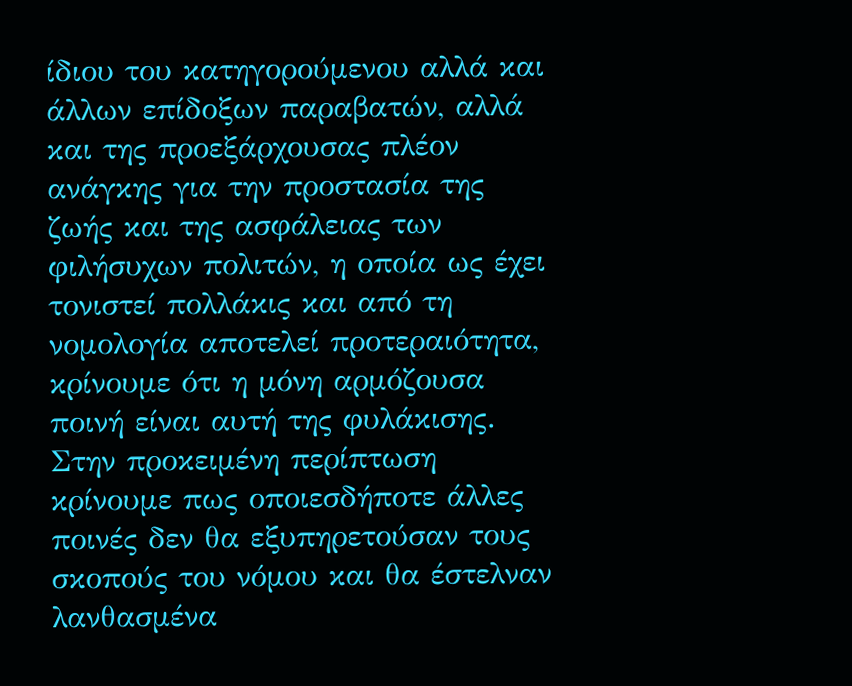ίδιου του κατηγορούμενου αλλά και άλλων επίδοξων παραβατών, αλλά και της προεξάρχουσας πλέον ανάγκης για την προστασία της ζωής και της ασφάλειας των φιλήσυχων πολιτών, η οποία ως έχει τονιστεί πολλάκις και από τη νομολογία αποτελεί προτεραιότητα, κρίνουμε ότι η μόνη αρμόζουσα ποινή είναι αυτή της φυλάκισης. Στην προκειμένη περίπτωση κρίνουμε πως οποιεσδήποτε άλλες ποινές δεν θα εξυπηρετούσαν τους σκοπούς του νόμου και θα έστελναν λανθασμένα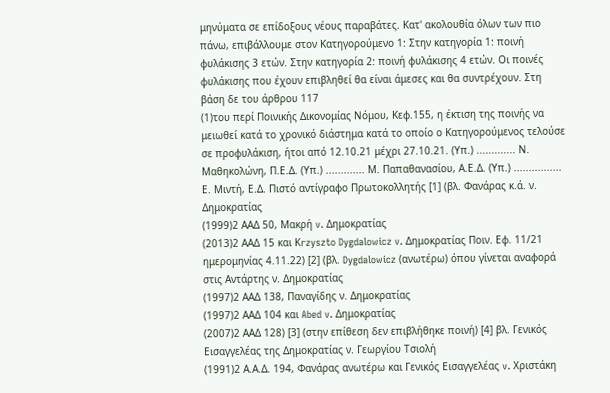μηνύματα σε επίδοξους νέους παραβάτες. Κατ' ακολουθία όλων των πιο πάνω, επιβάλλουμε στον Κατηγορούμενο 1: Στην κατηγορία 1: ποινή φυλάκισης 3 ετών. Στην κατηγορία 2: ποινή φυλάκισης 4 ετών. Οι ποινές φυλάκισης που έχουν επιβληθεί θα είναι άμεσες και θα συντρέχουν. Στη βάση δε του άρθρου 117
(1)του περί Ποινικής Δικονομίας Νόμου, Kεφ.155, η έκτιση της ποινής να μειωθεί κατά το χρονικό διάστημα κατά το οποίο ο Κατηγορούμενος τελούσε σε προφυλάκιση, ήτοι από 12.10.21 μέχρι 27.10.21. (Υπ.) ............. Ν. Μαθηκολώνη, Π.Ε.Δ. (Υπ.) ............. Μ. Παπαθανασίου, Α.Ε.Δ. (Υπ.) ................ Ε. Μιντή, Ε.Δ. Πιστό αντίγραφο Πρωτοκολλητής [1] (βλ. Φανάρας κ.ά. ν. Δημοκρατίας
(1999)2 ΑΑΔ 50, Μακρή v. Δημοκρατίας
(2013)2 ΑΑΔ 15 και Κrzyszto Dygdalowicz v. Δημοκρατίας Ποιν. Εφ. 11/21 ημερομηνίας 4.11.22) [2] (βλ. Dygdalowicz (ανωτέρω) όπου γίνεται αναφορά στις Αντάρτης ν. Δημοκρατίας
(1997)2 ΑΑΔ 138, Παναγίδης ν. Δημοκρατίας
(1997)2 ΑΑΔ 104 και Abed v. Δημοκρατίας
(2007)2 ΑΑΔ 128) [3] (στην επίθεση δεν επιβλήθηκε ποινή) [4] βλ. Γενικός Εισαγγελέας της Δημοκρατίας ν. Γεωργίου Τσιολή
(1991)2 Α.Α.Δ. 194, Φανάρας ανωτέρω και Γενικός Εισαγγελέας v. Χριστάκη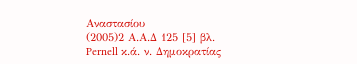Αναστασίου
(2005)2 Α.Α.Δ 125 [5] βλ. Pernell κ.ά. ν. Δημοκρατίας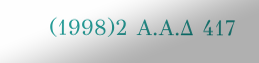(1998)2 Α.Α.Δ 417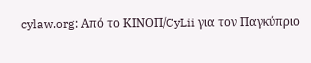cylaw.org: Από το ΚΙΝOΠ/CyLii για τον Παγκύπριο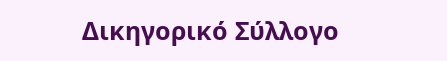Δικηγορικό Σύλλογο